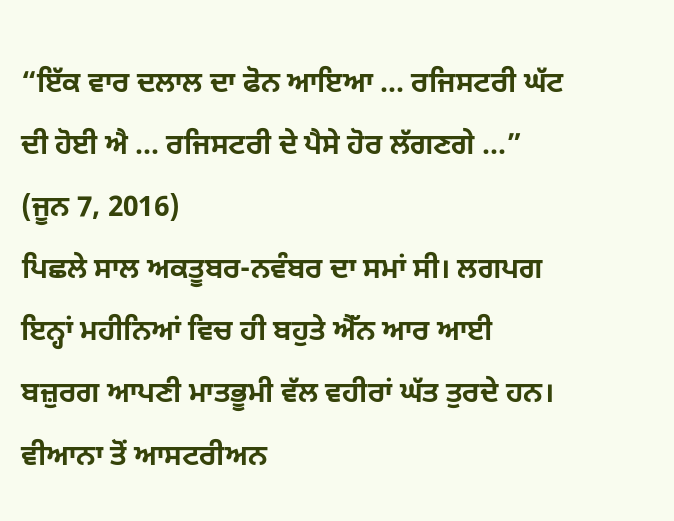“ਇੱਕ ਵਾਰ ਦਲਾਲ ਦਾ ਫੋਨ ਆਇਆ ... ਰਜਿਸਟਰੀ ਘੱਟ ਦੀ ਹੋਈ ਐ ... ਰਜਿਸਟਰੀ ਦੇ ਪੈਸੇ ਹੋਰ ਲੱਗਣਗੇ ...”
(ਜੂਨ 7, 2016)
ਪਿਛਲੇ ਸਾਲ ਅਕਤੂਬਰ-ਨਵੰਬਰ ਦਾ ਸਮਾਂ ਸੀ। ਲਗਪਗ ਇਨ੍ਹਾਂ ਮਹੀਨਿਆਂ ਵਿਚ ਹੀ ਬਹੁਤੇ ਐੱਨ ਆਰ ਆਈ ਬਜ਼ੁਰਗ ਆਪਣੀ ਮਾਤਭੂਮੀ ਵੱਲ ਵਹੀਰਾਂ ਘੱਤ ਤੁਰਦੇ ਹਨ। ਵੀਆਨਾ ਤੋਂ ਆਸਟਰੀਅਨ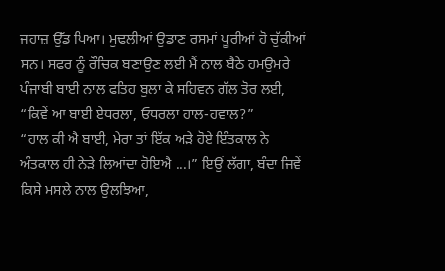ਜਹਾਜ਼ ਉੱਡ ਪਿਆ। ਮੁਢਲੀਆਂ ਉਡਾਣ ਰਸਮਾਂ ਪੂਰੀਆਂ ਹੋ ਚੁੱਕੀਆਂ ਸਨ। ਸਫਰ ਨੂੰ ਰੌਚਿਕ ਬਣਾਉਣ ਲਈ ਮੈਂ ਨਾਲ ਬੈਠੇ ਹਮਉਮਰੇ ਪੰਜਾਬੀ ਬਾਈ ਨਾਲ ਫਤਿਹ ਬੁਲਾ ਕੇ ਸਹਿਵਨ ਗੱਲ ਤੋਰ ਲਈ, “ਕਿਵੇਂ ਆ ਬਾਈ ਏਧਰਲਾ, ਓਧਰਲਾ ਹਾਲ-ਹਵਾਲ?”
“ਹਾਲ ਕੀ ਐ ਬਾਈ, ਮੇਰਾ ਤਾਂ ਇੱਕ ਅੜੇ ਹੋਏ ਇੰਤਕਾਲ ਨੇ ਅੰਤਕਾਲ ਹੀ ਨੇੜੇ ਲਿਆਂਦਾ ਹੋਇਐ ...।” ਇਉਂ ਲੱਗਾ, ਬੰਦਾ ਜਿਵੇਂ ਕਿਸੇ ਮਸਲੇ ਨਾਲ ਉਲਝਿਆ,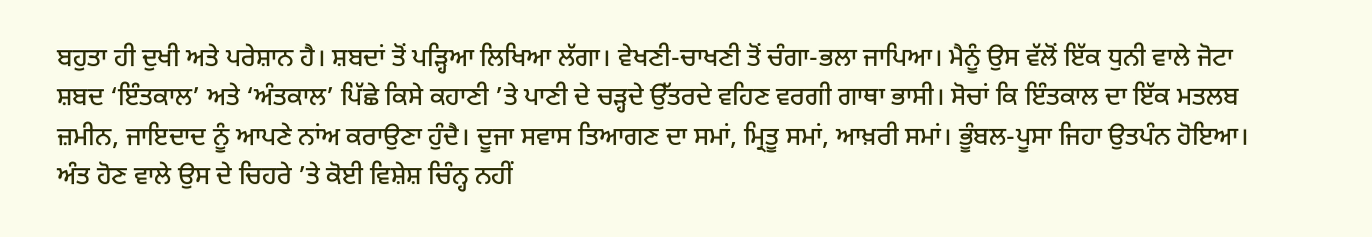ਬਹੁਤਾ ਹੀ ਦੁਖੀ ਅਤੇ ਪਰੇਸ਼ਾਨ ਹੈ। ਸ਼ਬਦਾਂ ਤੋਂ ਪੜ੍ਹਿਆ ਲਿਖਿਆ ਲੱਗਾ। ਵੇਖਣੀ-ਚਾਖਣੀ ਤੋਂ ਚੰਗਾ-ਭਲਾ ਜਾਪਿਆ। ਮੈਨੂੰ ਉਸ ਵੱਲੋਂ ਇੱਕ ਧੁਨੀ ਵਾਲੇ ਜੋਟਾ ਸ਼ਬਦ ‘ਇੰਤਕਾਲ’ ਅਤੇ ‘ਅੰਤਕਾਲ’ ਪਿੱਛੇ ਕਿਸੇ ਕਹਾਣੀ ’ਤੇ ਪਾਣੀ ਦੇ ਚੜ੍ਹਦੇ ਉੱਤਰਦੇ ਵਹਿਣ ਵਰਗੀ ਗਾਥਾ ਭਾਸੀ। ਸੋਚਾਂ ਕਿ ਇੰਤਕਾਲ ਦਾ ਇੱਕ ਮਤਲਬ ਜ਼ਮੀਨ, ਜਾਇਦਾਦ ਨੂੰ ਆਪਣੇ ਨਾਂਅ ਕਰਾਉਣਾ ਹੁੰਦੈ। ਦੂਜਾ ਸਵਾਸ ਤਿਆਗਣ ਦਾ ਸਮਾਂ, ਮ੍ਰਿਤੂ ਸਮਾਂ, ਆਖ਼ਰੀ ਸਮਾਂ। ਭੂੰਬਲ-ਪੂਸਾ ਜਿਹਾ ਉਤਪੰਨ ਹੋਇਆ। ਅੰਤ ਹੋਣ ਵਾਲੇ ਉਸ ਦੇ ਚਿਹਰੇ ’ਤੇ ਕੋਈ ਵਿਸ਼ੇਸ਼ ਚਿੰਨ੍ਹ ਨਹੀਂ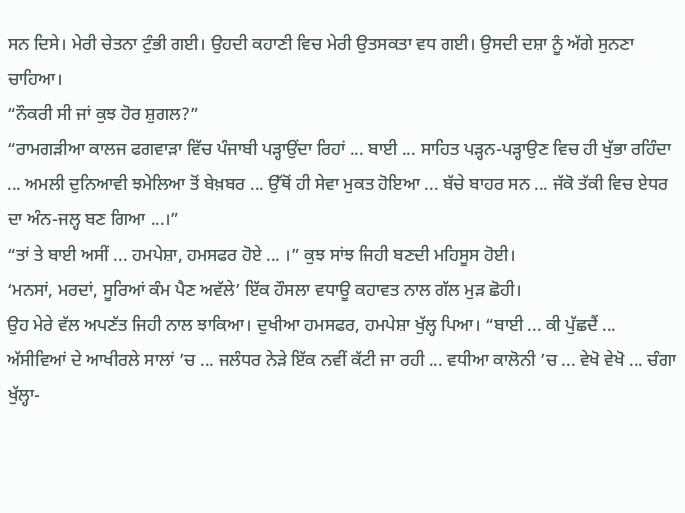ਸਨ ਦਿਸੇ। ਮੇਰੀ ਚੇਤਨਾ ਟੁੰਭੀ ਗਈ। ਉਹਦੀ ਕਹਾਣੀ ਵਿਚ ਮੇਰੀ ਉਤਸਕਤਾ ਵਧ ਗਈ। ਉਸਦੀ ਦਸ਼ਾ ਨੂੰ ਅੱਗੇ ਸੁਨਣਾ ਚਾਹਿਆ।
“ਨੌਕਰੀ ਸੀ ਜਾਂ ਕੁਝ ਹੋਰ ਸ਼ੁਗਲ?”
“ਰਾਮਗੜੀਆ ਕਾਲਜ ਫਗਵਾੜਾ ਵਿੱਚ ਪੰਜਾਬੀ ਪੜ੍ਹਾਉਂਦਾ ਰਿਹਾਂ ... ਬਾਈ ... ਸਾਹਿਤ ਪੜ੍ਹਨ-ਪੜ੍ਹਾਉਣ ਵਿਚ ਹੀ ਖੁੱਭਾ ਰਹਿੰਦਾ ... ਅਮਲੀ ਦੁਨਿਆਵੀ ਝਮੇਲਿਆ ਤੋਂ ਬੇਖ਼ਬਰ ... ਉੱਥੋਂ ਹੀ ਸੇਵਾ ਮੁਕਤ ਹੋਇਆ ... ਬੱਚੇ ਬਾਹਰ ਸਨ ... ਜੱਕੋ ਤੱਕੀ ਵਿਚ ਏਧਰ ਦਾ ਅੰਨ-ਜਲ੍ਹ ਬਣ ਗਿਆ ...।”
“ਤਾਂ ਤੇ ਬਾਈ ਅਸੀਂ ... ਹਮਪੇਸ਼ਾ, ਹਮਸਫਰ ਹੋਏ ... ।” ਕੁਝ ਸਾਂਝ ਜਿਹੀ ਬਣਦੀ ਮਹਿਸੂਸ ਹੋਈ।
‘ਮਨਸਾਂ, ਮਰਦਾਂ, ਸੂਰਿਆਂ ਕੰਮ ਪੈਣ ਅਵੱਲੇ’ ਇੱਕ ਹੌਸਲਾ ਵਧਾਊ ਕਹਾਵਤ ਨਾਲ ਗੱਲ ਮੁੜ ਛੋਹੀ।
ਉਹ ਮੇਰੇ ਵੱਲ ਅਪਣੱਤ ਜਿਹੀ ਨਾਲ ਝਾਕਿਆ। ਦੁਖੀਆ ਹਮਸਫਰ, ਹਮਪੇਸ਼ਾ ਖੁੱਲ੍ਹ ਪਿਆ। “ਬਾਈ ... ਕੀ ਪੁੱਛਦੈਂ ... ਅੱਸੀਵਿਆਂ ਦੇ ਆਖੀਰਲੇ ਸਾਲਾਂ ’ਚ ... ਜਲੰਧਰ ਨੇੜੇ ਇੱਕ ਨਵੀਂ ਕੱਟੀ ਜਾ ਰਹੀ ... ਵਧੀਆ ਕਾਲੋਨੀ ’ਚ ... ਵੇਖੋ ਵੇਖੋ ... ਚੰਗਾ ਖੁੱਲ੍ਹਾ-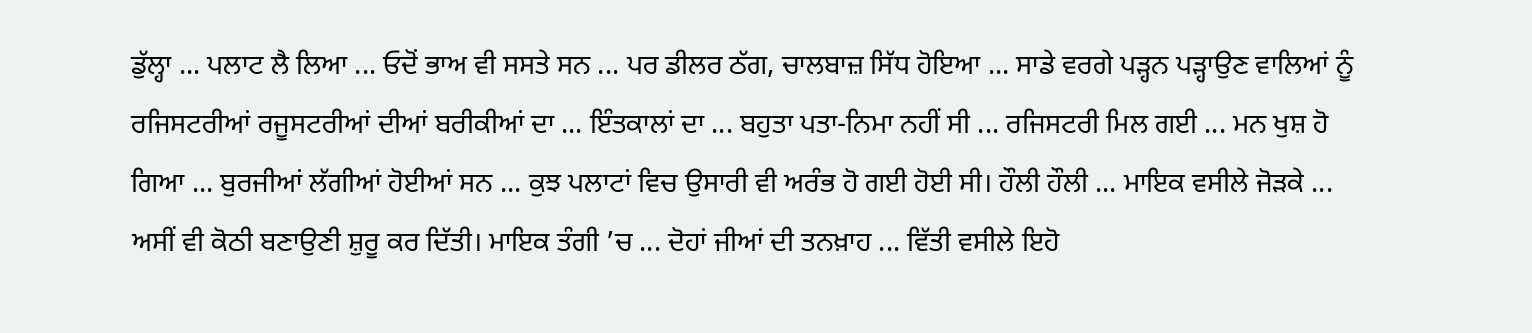ਡੁੱਲ੍ਹਾ ... ਪਲਾਟ ਲੈ ਲਿਆ ... ਓਦੋਂ ਭਾਅ ਵੀ ਸਸਤੇ ਸਨ ... ਪਰ ਡੀਲਰ ਠੱਗ, ਚਾਲਬਾਜ਼ ਸਿੱਧ ਹੋਇਆ ... ਸਾਡੇ ਵਰਗੇ ਪੜ੍ਹਨ ਪੜ੍ਹਾਉਣ ਵਾਲਿਆਂ ਨੂੰ ਰਜਿਸਟਰੀਆਂ ਰਜੂਸਟਰੀਆਂ ਦੀਆਂ ਬਰੀਕੀਆਂ ਦਾ ... ਇੰਤਕਾਲਾਂ ਦਾ ... ਬਹੁਤਾ ਪਤਾ-ਨਿਮਾ ਨਹੀਂ ਸੀ ... ਰਜਿਸਟਰੀ ਮਿਲ ਗਈ ... ਮਨ ਖੁਸ਼ ਹੋ ਗਿਆ ... ਬੁਰਜੀਆਂ ਲੱਗੀਆਂ ਹੋਈਆਂ ਸਨ ... ਕੁਝ ਪਲਾਟਾਂ ਵਿਚ ਉਸਾਰੀ ਵੀ ਅਰੰਭ ਹੋ ਗਈ ਹੋਈ ਸੀ। ਹੌਲੀ ਹੌਲੀ ... ਮਾਇਕ ਵਸੀਲੇ ਜੋੜਕੇ ... ਅਸੀਂ ਵੀ ਕੋਠੀ ਬਣਾਉਣੀ ਸ਼ੁਰੂ ਕਰ ਦਿੱਤੀ। ਮਾਇਕ ਤੰਗੀ ’ਚ ... ਦੋਹਾਂ ਜੀਆਂ ਦੀ ਤਨਖ਼ਾਹ ... ਵਿੱਤੀ ਵਸੀਲੇ ਇਹੋ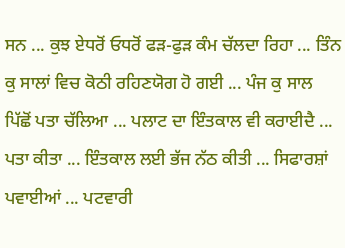ਸਨ ... ਕੁਝ ਏਧਰੋਂ ਓਧਰੋਂ ਫੜ-ਫੁੜ ਕੰਮ ਚੱਲਦਾ ਰਿਹਾ ... ਤਿੰਨ ਕੁ ਸਾਲਾਂ ਵਿਚ ਕੋਠੀ ਰਹਿਣਯੋਗ ਹੋ ਗਈ ... ਪੰਜ ਕੁ ਸਾਲ ਪਿੱਛੋਂ ਪਤਾ ਚੱਲਿਆ ... ਪਲਾਟ ਦਾ ਇੰਤਕਾਲ ਵੀ ਕਰਾਈਦੈ ... ਪਤਾ ਕੀਤਾ ... ਇੰਤਕਾਲ ਲਈ ਭੱਜ ਨੱਠ ਕੀਤੀ ... ਸਿਫਾਰਸ਼ਾਂ ਪਵਾਈਆਂ ... ਪਟਵਾਰੀ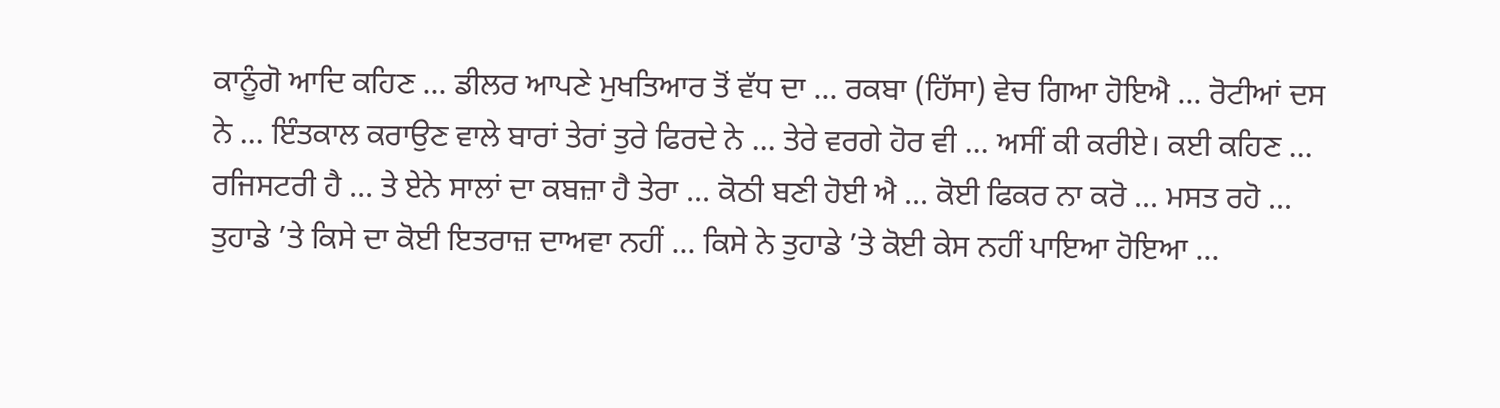ਕਾਨੂੰਗੋ ਆਦਿ ਕਹਿਣ ... ਡੀਲਰ ਆਪਣੇ ਮੁਖਤਿਆਰ ਤੋਂ ਵੱਧ ਦਾ ... ਰਕਬਾ (ਹਿੱਸਾ) ਵੇਚ ਗਿਆ ਹੋਇਐ ... ਰੋਟੀਆਂ ਦਸ ਨੇ ... ਇੰਤਕਾਲ ਕਰਾਉਣ ਵਾਲੇ ਬਾਰਾਂ ਤੇਰਾਂ ਤੁਰੇ ਫਿਰਦੇ ਨੇ ... ਤੇਰੇ ਵਰਗੇ ਹੋਰ ਵੀ ... ਅਸੀਂ ਕੀ ਕਰੀਏ। ਕਈ ਕਹਿਣ ... ਰਜਿਸਟਰੀ ਹੈ ... ਤੇ ਏਨੇ ਸਾਲਾਂ ਦਾ ਕਬਜ਼ਾ ਹੈ ਤੇਰਾ ... ਕੋਠੀ ਬਣੀ ਹੋਈ ਐ ... ਕੋਈ ਫਿਕਰ ਨਾ ਕਰੋ ... ਮਸਤ ਰਹੋ ... ਤੁਹਾਡੇ ’ਤੇ ਕਿਸੇ ਦਾ ਕੋਈ ਇਤਰਾਜ਼ ਦਾਅਵਾ ਨਹੀਂ ... ਕਿਸੇ ਨੇ ਤੁਹਾਡੇ ’ਤੇ ਕੋਈ ਕੇਸ ਨਹੀਂ ਪਾਇਆ ਹੋਇਆ ...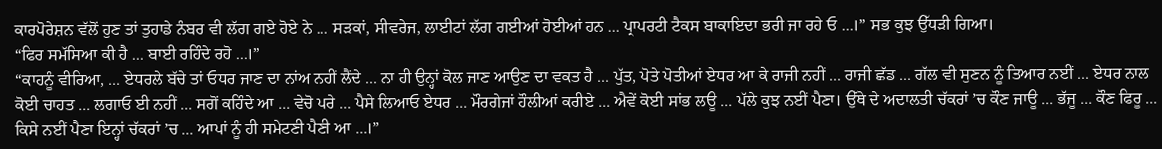ਕਾਰਪੋਰੇਸ਼ਨ ਵੱਲੋਂ ਹੁਣ ਤਾਂ ਤੁਹਾਡੇ ਨੰਬਰ ਵੀ ਲੱਗ ਗਏ ਹੋਏ ਨੇ ... ਸੜਕਾਂ, ਸੀਵਰੇਜ, ਲਾਈਟਾਂ ਲੱਗ ਗਈਆਂ ਹੋਈਆਂ ਹਨ ... ਪ੍ਰਾਪਰਟੀ ਟੈਕਸ ਬਾਕਾਇਦਾ ਭਰੀ ਜਾ ਰਹੇ ਓ ...।” ਸਭ ਕੁਝ ਉੱਧੜੀ ਗਿਆ।
“ਫਿਰ ਸਮੱਸਿਆ ਕੀ ਹੈ ... ਬਾਈ ਰਹਿੰਦੇ ਰਹੋ ...।”
“ਕਾਹਨੂੰ ਵੀਰਿਆ, ... ਏਧਰਲੇ ਬੱਚੇ ਤਾਂ ਓਧਰ ਜਾਣ ਦਾ ਨਾਂਅ ਨਹੀਂ ਲੈਂਦੇ ... ਨਾ ਹੀ ਉਨ੍ਹਾਂ ਕੋਲ ਜਾਣ ਆਉਣ ਦਾ ਵਕਤ ਹੈ ... ਪੁੱਤ, ਪੋਤੇ ਪੋਤੀਆਂ ਏਧਰ ਆ ਕੇ ਰਾਜੀ ਨਹੀਂ ... ਰਾਜੀ ਛੱਡ ... ਗੱਲ ਵੀ ਸੁਣਨ ਨੂੰ ਤਿਆਰ ਨਈਂ ... ਏਧਰ ਨਾਲ ਕੋਈ ਚਾਹਤ ... ਲਗਾਓ ਈ ਨਹੀਂ ... ਸਗੋਂ ਕਹਿੰਦੇ ਆ ... ਵੇਚੋ ਪਰੇ ... ਪੈਸੇ ਲਿਆਓ ਏਧਰ ... ਮੌਰਗੇਜਾਂ ਹੌਲੀਆਂ ਕਰੀਏ ... ਐਵੇਂ ਕੋਈ ਸਾਂਭ ਲਊ ... ਪੱਲੇ ਕੁਝ ਨਈਂ ਪੈਣਾ। ਉੱਥੇ ਦੇ ਅਦਾਲਤੀ ਚੱਕਰਾਂ ’ਚ ਕੌਣ ਜਾਊ ... ਭੱਜੂ ... ਕੌਣ ਫਿਰੂ ... ਕਿਸੇ ਨਈਂ ਪੈਣਾ ਇਨ੍ਹਾਂ ਚੱਕਰਾਂ ’ਚ ... ਆਪਾਂ ਨੂੰ ਹੀ ਸਮੇਟਣੀ ਪੈਣੀ ਆ ...।”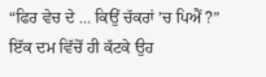“ਫਿਰ ਵੇਚ ਦੇ ... ਕਿਉਂ ਚੱਕਰਾਂ ’ਚ ਪਿਐਂ ?”
ਇੱਕ ਦਮ ਵਿੱਚੋਂ ਹੀ ਕੱਟਕੇ ਉਹ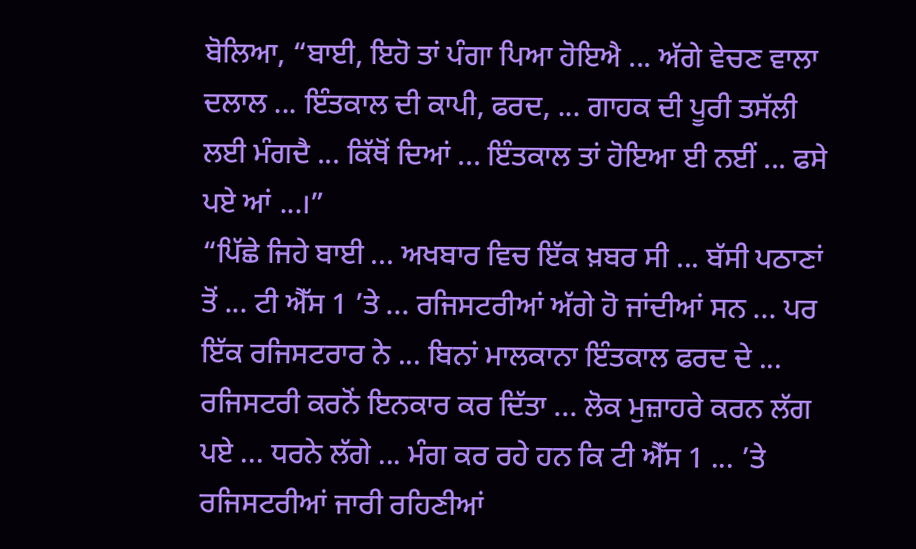ਬੋਲਿਆ, “ਬਾਈ, ਇਹੋ ਤਾਂ ਪੰਗਾ ਪਿਆ ਹੋਇਐ ... ਅੱਗੇ ਵੇਚਣ ਵਾਲਾ ਦਲਾਲ ... ਇੰਤਕਾਲ ਦੀ ਕਾਪੀ, ਫਰਦ, ... ਗਾਹਕ ਦੀ ਪੂਰੀ ਤਸੱਲੀ ਲਈ ਮੰਗਦੈ ... ਕਿੱਥੋਂ ਦਿਆਂ ... ਇੰਤਕਾਲ ਤਾਂ ਹੋਇਆ ਈ ਨਈਂ ... ਫਸੇ ਪਏ ਆਂ ...।”
“ਪਿੱਛੇ ਜਿਹੇ ਬਾਈ ... ਅਖਬਾਰ ਵਿਚ ਇੱਕ ਖ਼ਬਰ ਸੀ ... ਬੱਸੀ ਪਠਾਣਾਂ ਤੋਂ ... ਟੀ ਐੱਸ 1 ’ਤੇ ... ਰਜਿਸਟਰੀਆਂ ਅੱਗੇ ਹੋ ਜਾਂਦੀਆਂ ਸਨ ... ਪਰ ਇੱਕ ਰਜਿਸਟਰਾਰ ਨੇ ... ਬਿਨਾਂ ਮਾਲਕਾਨਾ ਇੰਤਕਾਲ ਫਰਦ ਦੇ ... ਰਜਿਸਟਰੀ ਕਰਨੋਂ ਇਨਕਾਰ ਕਰ ਦਿੱਤਾ ... ਲੋਕ ਮੁਜ਼ਾਹਰੇ ਕਰਨ ਲੱਗ ਪਏ ... ਧਰਨੇ ਲੱਗੇ ... ਮੰਗ ਕਰ ਰਹੇ ਹਨ ਕਿ ਟੀ ਐੱਸ 1 ... ’ਤੇ ਰਜਿਸਟਰੀਆਂ ਜਾਰੀ ਰਹਿਣੀਆਂ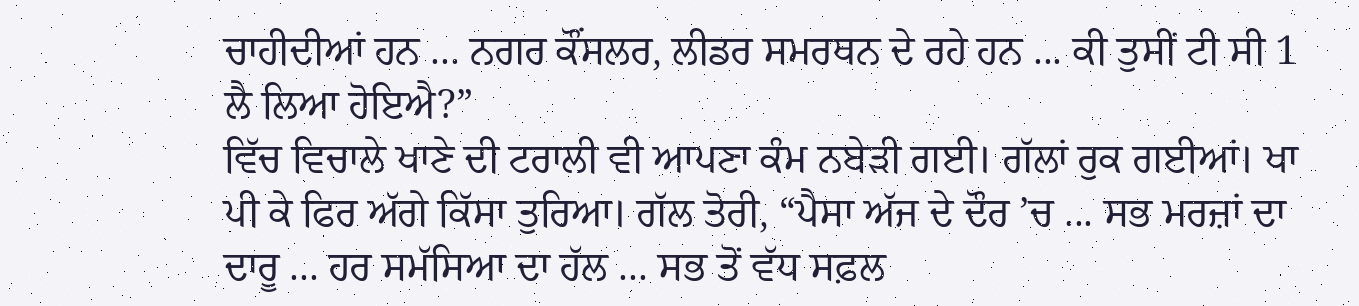ਚਾਹੀਦੀਆਂ ਹਨ ... ਨਗਰ ਕੌਂਸਲਰ, ਲੀਡਰ ਸਮਰਥਨ ਦੇ ਰਹੇ ਹਨ ... ਕੀ ਤੁਸੀਂ ਟੀ ਸੀ 1 ਲੈ ਲਿਆ ਹੋਇਐ?”
ਵਿੱਚ ਵਿਚਾਲੇ ਖਾਣੇ ਦੀ ਟਰਾਲੀ ਵੀ ਆਪਣਾ ਕੰਮ ਨਬੇੜੀ ਗਈ। ਗੱਲਾਂ ਰੁਕ ਗਈਆਂ। ਖਾ ਪੀ ਕੇ ਫਿਰ ਅੱਗੇ ਕਿੱਸਾ ਤੁਰਿਆ। ਗੱਲ ਤੋਰੀ, “ਪੈਸਾ ਅੱਜ ਦੇ ਦੌਰ ’ਚ ... ਸਭ ਮਰਜ਼ਾਂ ਦਾ ਦਾਰੂ ... ਹਰ ਸਮੱਸਿਆ ਦਾ ਹੱਲ ... ਸਭ ਤੋਂ ਵੱਧ ਸਫ਼ਲ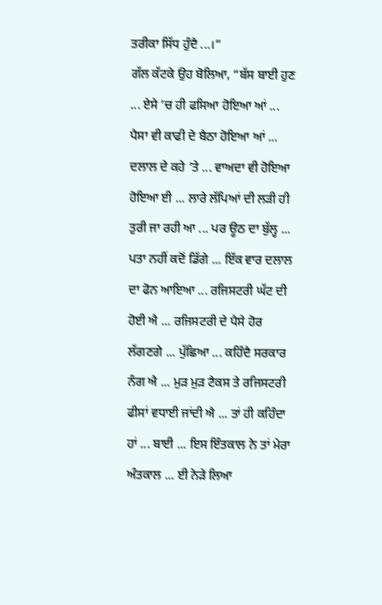ਤਰੀਕਾ ਸਿੱਧ ਹੁੰਦੈ ...।”
ਗੱਲ ਕੱਟਕੇ ਉਹ ਬੋਲਿਆ, “ਬੱਸ ਬਾਈ ਹੁਣ ... ਏਸੇ ’ਚ ਹੀ ਫਸਿਆ ਹੋਇਆ ਆਂ ... ਪੈਸਾ ਵੀ ਕਾਫੀ ਦੇ ਬੈਠਾ ਹੋਇਆ ਆਂ ... ਦਲਾਲ ਦੇ ਕਹੇ ’ਤੇ ... ਵਾਅਦਾ ਵੀ ਹੋਇਆ ਹੋਇਆ ਈ ... ਲਾਰੇ ਲੱਪਿਆਂ ਦੀ ਲੜੀ ਹੀ ਤੁਰੀ ਜਾ ਰਹੀ ਆ ... ਪਰ ਊਠ ਦਾ ਬੁੱਲ੍ਹ ... ਪਤਾ ਨਹੀਂ ਕਦੋਂ ਡਿੱਗੇ ... ਇੱਕ ਵਾਰ ਦਲਾਲ ਦਾ ਫੋਨ ਆਇਆ ... ਰਜਿਸਟਰੀ ਘੱਟ ਦੀ ਹੋਈ ਐ ... ਰਜਿਸਟਰੀ ਦੇ ਪੈਸੇ ਹੋਰ ਲੱਗਣਗੇ ... ਪੁੱਛਿਆ ... ਕਹਿੰਦੈ ਸਰਕਾਰ ਨੰਗ ਐ ... ਮੁੜ ਮੁੜ ਟੈਕਸ ਤੇ ਰਜਿਸਟਰੀ ਫੀਸਾਂ ਵਧਾਈ ਜਾਂਦੀ ਐ ... ਤਾਂ ਹੀ ਕਹਿੰਦਾ ਹਾਂ ... ਬਾਈ ... ਇਸ ਇੰਤਕਾਲ ਨੇ ਤਾਂ ਮੇਰਾ ਅੰਤਕਾਲ ... ਈ ਨੇੜੇ ਲਿਆ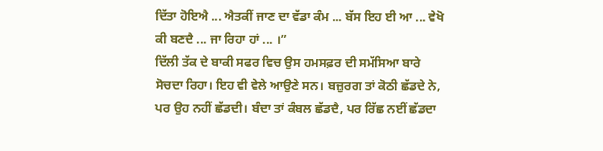ਦਿੱਤਾ ਹੋਇਐ ... ਐਤਕੀਂ ਜਾਣ ਦਾ ਵੱਡਾ ਕੰਮ ... ਬੱਸ ਇਹ ਈ ਆ ... ਵੇਖੋ ਕੀ ਬਣਦੈ ... ਜਾ ਰਿਹਾ ਹਾਂ ... ।”
ਦਿੱਲੀ ਤੱਕ ਦੇ ਬਾਕੀ ਸਫਰ ਵਿਚ ਉਸ ਹਮਸਫ਼ਰ ਦੀ ਸਮੱਸਿਆ ਬਾਰੇ ਸੋਚਦਾ ਰਿਹਾ। ਇਹ ਵੀ ਵੇਲੇ ਆਉਣੇ ਸਨ। ਬਜ਼ੁਰਗ ਤਾਂ ਕੋਠੀ ਛੱਡਦੇ ਨੇ, ਪਰ ਉਹ ਨਹੀਂ ਛੱਡਦੀ। ਬੰਦਾ ਤਾਂ ਕੰਬਲ ਛੱਡਦੈ, ਪਰ ਰਿੱਛ ਨਈਂ ਛੱਡਦਾ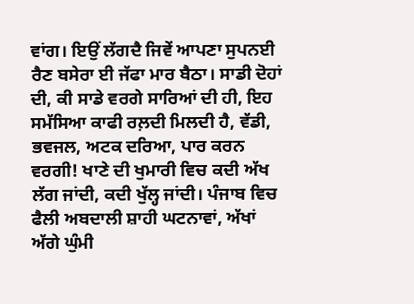ਵਾਂਗ। ਇਉਂ ਲੱਗਦੈ ਜਿਵੇਂ ਆਪਣਾ ਸੁਪਨਈ ਰੈਣ ਬਸੇਰਾ ਈ ਜੱਫਾ ਮਾਰ ਬੈਠਾ। ਸਾਡੀ ਦੋਹਾਂ ਦੀ, ਕੀ ਸਾਡੇ ਵਰਗੇ ਸਾਰਿਆਂ ਦੀ ਹੀ, ਇਹ ਸਮੱਸਿਆ ਕਾਫੀ ਰਲ਼ਦੀ ਮਿਲਦੀ ਹੈ, ਵੱਡੀ, ਭਵਜਲ, ਅਟਕ ਦਰਿਆ, ਪਾਰ ਕਰਨ ਵਰਗੀ! ਖਾਣੇ ਦੀ ਖੁਮਾਰੀ ਵਿਚ ਕਦੀ ਅੱਖ ਲੱਗ ਜਾਂਦੀ, ਕਦੀ ਖੁੱਲ੍ਹ ਜਾਂਦੀ। ਪੰਜਾਬ ਵਿਚ ਫੈਲੀ ਅਬਦਾਲੀ ਸ਼ਾਹੀ ਘਟਨਾਵਾਂ, ਅੱਖਾਂ ਅੱਗੇ ਘੁੰਮੀ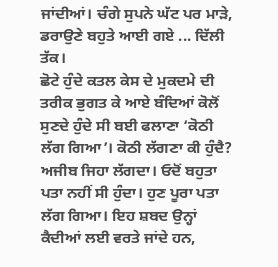ਜਾਂਦੀਆਂ। ਚੰਗੇ ਸੁਪਨੇ ਘੱਟ ਪਰ ਮਾੜੇ, ਡਰਾਉਣੇ ਬਹੁਤੇ ਆਈ ਗਏ ... ਦਿੱਲੀ ਤੱਕ।
ਛੋਟੇ ਹੁੰਦੇ ਕਤਲ ਕੇਸ ਦੇ ਮੁਕਦਮੇ ਦੀ ਤਰੀਕ ਭੁਗਤ ਕੇ ਆਏ ਬੰਦਿਆਂ ਕੋਲੋਂ ਸੁਣਦੇ ਹੁੰਦੇ ਸੀ ਬਈ ਫਲਾਣਾ ‘ਕੋਠੀ ਲੱਗ ਗਿਆ’। ਕੋਠੀ ਲੱਗਣਾ ਕੀ ਹੁੰਦੈ? ਅਜੀਬ ਜਿਹਾ ਲੱਗਦਾ। ਓਦੋਂ ਬਹੁਤਾ ਪਤਾ ਨਹੀਂ ਸੀ ਹੁੰਦਾ। ਹੁਣ ਪੂਰਾ ਪਤਾ ਲੱਗ ਗਿਆ। ਇਹ ਸ਼ਬਦ ਉਨ੍ਹਾਂ ਕੈਦੀਆਂ ਲਈ ਵਰਤੇ ਜਾਂਦੇ ਹਨ,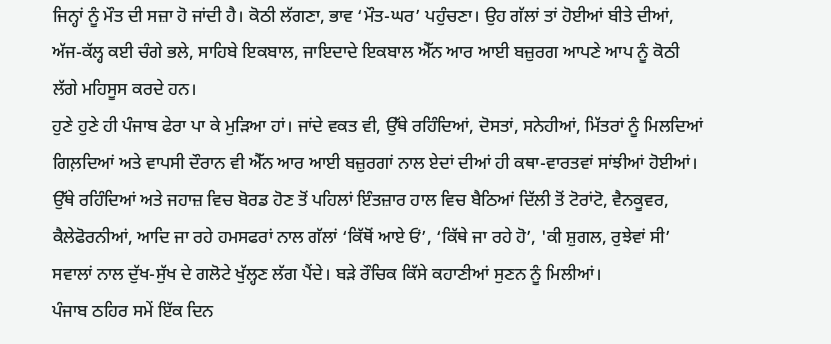ਜਿਨ੍ਹਾਂ ਨੂੰ ਮੌਤ ਦੀ ਸਜ਼ਾ ਹੋ ਜਾਂਦੀ ਹੈ। ਕੋਠੀ ਲੱਗਣਾ, ਭਾਵ ‘ਮੌਤ-ਘਰ’ ਪਹੁੰਚਣਾ। ਉਹ ਗੱਲਾਂ ਤਾਂ ਹੋਈਆਂ ਬੀਤੇ ਦੀਆਂ, ਅੱਜ-ਕੱਲ੍ਹ ਕਈ ਚੰਗੇ ਭਲੇ, ਸਾਹਿਬੇ ਇਕਬਾਲ, ਜਾਇਦਾਦੇ ਇਕਬਾਲ ਐੱਨ ਆਰ ਆਈ ਬਜ਼ੁਰਗ ਆਪਣੇ ਆਪ ਨੂੰ ਕੋਠੀ ਲੱਗੇ ਮਹਿਸੂਸ ਕਰਦੇ ਹਨ।
ਹੁਣੇ ਹੁਣੇ ਹੀ ਪੰਜਾਬ ਫੇਰਾ ਪਾ ਕੇ ਮੁੜਿਆ ਹਾਂ। ਜਾਂਦੇ ਵਕਤ ਵੀ, ਉੱਥੇ ਰਹਿੰਦਿਆਂ, ਦੋਸਤਾਂ, ਸਨੇਹੀਆਂ, ਮਿੱਤਰਾਂ ਨੂੰ ਮਿਲਦਿਆਂ ਗਿਲ਼ਦਿਆਂ ਅਤੇ ਵਾਪਸੀ ਦੌਰਾਨ ਵੀ ਐੱਨ ਆਰ ਆਈ ਬਜ਼ੁਰਗਾਂ ਨਾਲ ਏਦਾਂ ਦੀਆਂ ਹੀ ਕਥਾ-ਵਾਰਤਵਾਂ ਸਾਂਝੀਆਂ ਹੋਈਆਂ। ਉੱਥੇ ਰਹਿੰਦਿਆਂ ਅਤੇ ਜਹਾਜ਼ ਵਿਚ ਬੋਰਡ ਹੋਣ ਤੋਂ ਪਹਿਲਾਂ ਇੰਤਜ਼ਾਰ ਹਾਲ ਵਿਚ ਬੈਠਿਆਂ ਦਿੱਲੀ ਤੋਂ ਟੋਰਾਂਟੋ, ਵੈਨਕੂਵਰ, ਕੈਲੇਫੋਰਨੀਆਂ, ਆਦਿ ਜਾ ਰਹੇ ਹਮਸਫਰਾਂ ਨਾਲ ਗੱਲਾਂ ‘ਕਿੱਥੋਂ ਆਏ ਓਂ’, ‘ਕਿੱਥੇ ਜਾ ਰਹੇ ਹੋ’, 'ਕੀ ਸ਼ੁਗਲ, ਰੁਝੇਵਾਂ ਸੀ’ ਸਵਾਲਾਂ ਨਾਲ ਦੁੱਖ-ਸੁੱਖ ਦੇ ਗਲੋਟੇ ਖੁੱਲ੍ਹਣ ਲੱਗ ਪੈਂਦੇ। ਬੜੇ ਰੌਚਿਕ ਕਿੱਸੇ ਕਹਾਣੀਆਂ ਸੁਣਨ ਨੂੰ ਮਿਲੀਆਂ।
ਪੰਜਾਬ ਠਹਿਰ ਸਮੇਂ ਇੱਕ ਦਿਨ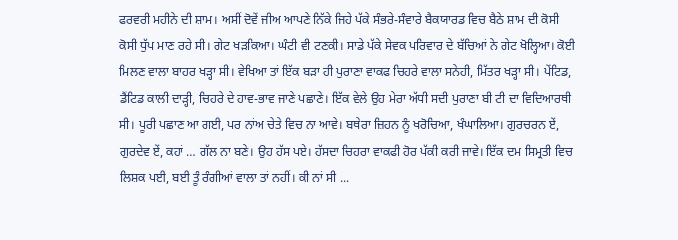ਫਰਵਰੀ ਮਹੀਨੇ ਦੀ ਸ਼ਾਮ। ਅਸੀਂ ਦੋਵੇਂ ਜੀਅ ਆਪਣੇ ਨਿੱਕੇ ਜਿਹੇ ਪੱਕੇ ਸੰਭਰੇ-ਸੰਵਾਰੇ ਬੈਕਯਾਰਡ ਵਿਚ ਬੈਠੇ ਸ਼ਾਮ ਦੀ ਕੋਸੀ ਕੋਸੀ ਧੁੱਪ ਮਾਣ ਰਹੇ ਸੀ। ਗੇਟ ਖੜਕਿਆ। ਘੰਟੀ ਵੀ ਟਣਕੀ। ਸਾਡੇ ਪੱਕੇ ਸੇਵਕ ਪਰਿਵਾਰ ਦੇ ਬੱਚਿਆਂ ਨੇ ਗੇਟ ਖੋਲ੍ਹਿਆ। ਕੋਈ ਮਿਲਣ ਵਾਲਾ ਬਾਹਰ ਖੜ੍ਹਾ ਸੀ। ਵੇਖਿਆ ਤਾਂ ਇੱਕ ਬੜਾ ਹੀ ਪੁਰਾਣਾ ਵਾਕਫ ਚਿਹਰੇ ਵਾਲਾ ਸਨੇਹੀ, ਮਿੱਤਰ ਖੜ੍ਹਾ ਸੀ। ਪੇਂਟਿਡ, ਡੈਂਟਿਡ ਕਾਲੀ ਦਾੜ੍ਹੀ, ਚਿਹਰੇ ਦੇ ਹਾਵ-ਭਾਵ ਜਾਣੇ ਪਛਾਣੇ। ਇੱਕ ਵੇਲੇ ਉਹ ਮੇਰਾ ਅੱਧੀ ਸਦੀ ਪੁਰਾਣਾ ਬੀ ਟੀ ਦਾ ਵਿਦਿਆਰਥੀ ਸੀ। ਪੂਰੀ ਪਛਾਣ ਆ ਗਈ, ਪਰ ਨਾਂਅ ਚੇਤੇ ਵਿਚ ਨਾ ਆਵੇ। ਬਥੇਰਾ ਜ਼ਿਹਨ ਨੂੰ ਖਰੋਚਿਆ, ਖੰਘਾਲਿਆ। ਗੁਰਚਰਨ ਏਂ, ਗੁਰਦੇਵ ਏਂ, ਕਹਾਂ … ਗੱਲ ਨਾ ਬਣੇ। ਉਹ ਹੱਸ ਪਏ। ਹੱਸਦਾ ਚਿਹਰਾ ਵਾਕਫੀ ਹੋਰ ਪੱਕੀ ਕਰੀ ਜਾਵੇ। ਇੱਕ ਦਮ ਸਿਮ੍ਰਤੀ ਵਿਚ ਲਿਸ਼ਕ ਪਈ, ਬਈ ਤੂੰ ਰੰਗੀਆਂ ਵਾਲਾ ਤਾਂ ਨਹੀਂ। ਕੀ ਨਾਂ ਸੀ ...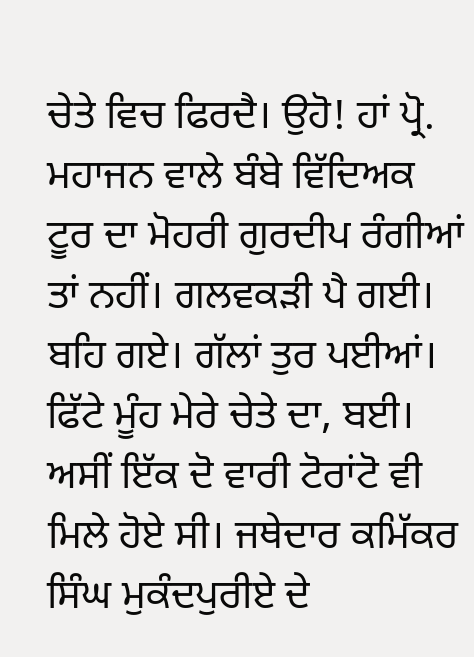ਚੇਤੇ ਵਿਚ ਫਿਰਦੈ। ਉਹੋ! ਹਾਂ ਪ੍ਰੋ. ਮਹਾਜਨ ਵਾਲੇ ਬੰਬੇ ਵਿੱਦਿਅਕ ਟੂਰ ਦਾ ਮੋਹਰੀ ਗੁਰਦੀਪ ਰੰਗੀਆਂ ਤਾਂ ਨਹੀਂ। ਗਲਵਕੜੀ ਪੈ ਗਈ। ਬਹਿ ਗਏ। ਗੱਲਾਂ ਤੁਰ ਪਈਆਂ। ਫਿੱਟੇ ਮੂੰਹ ਮੇਰੇ ਚੇਤੇ ਦਾ, ਬਈ। ਅਸੀਂ ਇੱਕ ਦੋ ਵਾਰੀ ਟੋਰਾਂਟੋ ਵੀ ਮਿਲੇ ਹੋਏ ਸੀ। ਜਥੇਦਾਰ ਕਮਿੱਕਰ ਸਿੰਘ ਮੁਕੰਦਪੁਰੀਏ ਦੇ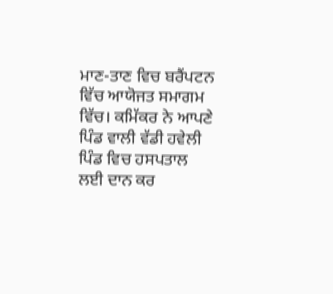ਮਾਣ-ਤਾਣ ਵਿਚ ਬਰੈਂਪਟਨ ਵਿੱਚ ਆਯੋਜਤ ਸਮਾਗਮ ਵਿੱਚ। ਕਮਿੱਕਰ ਨੇ ਆਪਣੇ ਪਿੰਡ ਵਾਲੀ ਵੱਡੀ ਹਵੇਲੀ ਪਿੰਡ ਵਿਚ ਹਸਪਤਾਲ ਲਈ ਦਾਨ ਕਰ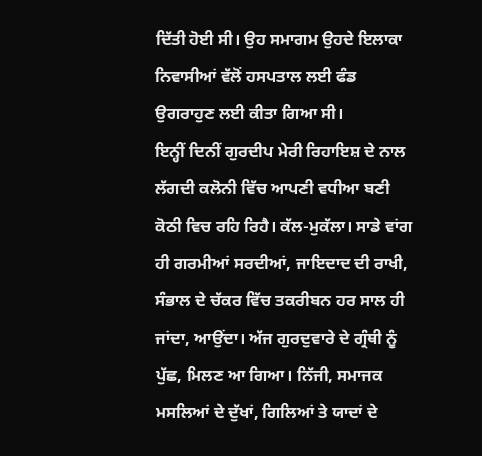ਦਿੱਤੀ ਹੋਈ ਸੀ। ਉਹ ਸਮਾਗਮ ਉਹਦੇ ਇਲਾਕਾ ਨਿਵਾਸੀਆਂ ਵੱਲੋਂ ਹਸਪਤਾਲ ਲਈ ਫੰਡ ਉਗਰਾਹੁਣ ਲਈ ਕੀਤਾ ਗਿਆ ਸੀ।
ਇਨ੍ਹੀਂ ਦਿਨੀਂ ਗੁਰਦੀਪ ਮੇਰੀ ਰਿਹਾਇਸ਼ ਦੇ ਨਾਲ ਲੱਗਦੀ ਕਲੋਨੀ ਵਿੱਚ ਆਪਣੀ ਵਧੀਆ ਬਣੀ ਕੋਠੀ ਵਿਚ ਰਹਿ ਰਿਹੈ। ਕੱਲ-ਮੁਕੱਲਾ। ਸਾਡੇ ਵਾਂਗ ਹੀ ਗਰਮੀਆਂ ਸਰਦੀਆਂ, ਜਾਇਦਾਦ ਦੀ ਰਾਖੀ, ਸੰਭਾਲ ਦੇ ਚੱਕਰ ਵਿੱਚ ਤਕਰੀਬਨ ਹਰ ਸਾਲ ਹੀ ਜਾਂਦਾ, ਆਉਂਦਾ। ਅੱਜ ਗੁਰਦੁਵਾਰੇ ਦੇ ਗ੍ਰੰਥੀ ਨੂੰ ਪੁੱਛ, ਮਿਲਣ ਆ ਗਿਆ। ਨਿੱਜੀ, ਸਮਾਜਕ ਮਸਲਿਆਂ ਦੇ ਦੁੱਖਾਂ, ਗਿਲਿਆਂ ਤੇ ਯਾਦਾਂ ਦੇ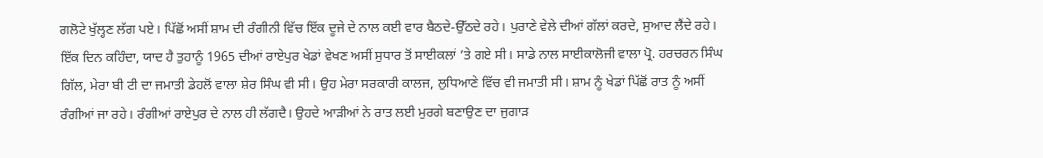ਗਲੋਟੇ ਖੁੱਲ੍ਹਣ ਲੱਗ ਪਏ। ਪਿੱਛੋਂ ਅਸੀਂ ਸ਼ਾਮ ਦੀ ਰੰਗੀਨੀ ਵਿੱਚ ਇੱਕ ਦੂਜੇ ਦੇ ਨਾਲ ਕਈ ਵਾਰ ਬੈਠਦੇ-ਉੱਠਦੇ ਰਹੇ। ਪੁਰਾਣੇ ਵੇਲੇ ਦੀਆਂ ਗੱਲਾਂ ਕਰਦੇ, ਸੁਆਦ ਲੈਂਦੇ ਰਹੇ। ਇੱਕ ਦਿਨ ਕਹਿੰਦਾ, ਯਾਦ ਹੈ ਤੁਹਾਨੂੰ 1965 ਦੀਆਂ ਰਾਏਪੁਰ ਖੇਡਾਂ ਵੇਖਣ ਅਸੀਂ ਸੁਧਾਰ ਤੋਂ ਸਾਈਕਲਾਂ ’ਤੇ ਗਏ ਸੀ। ਸਾਡੇ ਨਾਲ ਸਾਈਕਾਲੋਜੀ ਵਾਲਾ ਪ੍ਰੋ. ਹਰਚਰਨ ਸਿੰਘ ਗਿੱਲ, ਮੇਰਾ ਬੀ ਟੀ ਦਾ ਜਮਾਤੀ ਡੇਹਲੋਂ ਵਾਲਾ ਸ਼ੇਰ ਸਿੰਘ ਵੀ ਸੀ। ਉਹ ਮੇਰਾ ਸਰਕਾਰੀ ਕਾਲਜ, ਲੁਧਿਆਣੇ ਵਿੱਚ ਵੀ ਜਮਾਤੀ ਸੀ। ਸ਼ਾਮ ਨੂੰ ਖੇਡਾਂ ਪਿੱਛੋਂ ਰਾਤ ਨੂੰ ਅਸੀਂ ਰੰਗੀਆਂ ਜਾ ਰਹੇ। ਰੰਗੀਆਂ ਰਾਏਪੁਰ ਦੇ ਨਾਲ ਹੀ ਲੱਗਦੈ। ਉਹਦੇ ਆੜੀਆਂ ਨੇ ਰਾਤ ਲਈ ਮੁਰਗੇ ਬਣਾਉਣ ਦਾ ਜੁਗਾੜ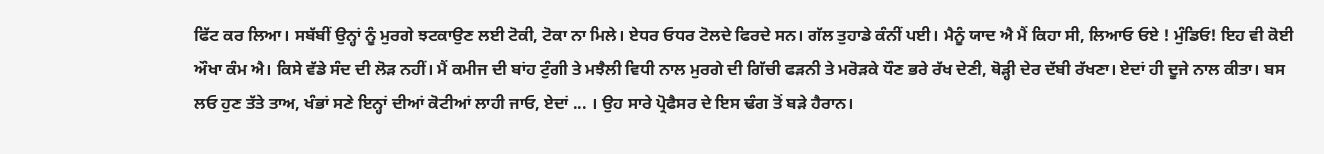ਫਿੱਟ ਕਰ ਲਿਆ। ਸਬੱਬੀਂ ਉਨ੍ਹਾਂ ਨੂੰ ਮੁਰਗੇ ਝਟਕਾਉਣ ਲਈ ਟੋਕੀ, ਟੋਕਾ ਨਾ ਮਿਲੇ। ਏਧਰ ਓਧਰ ਟੋਲਦੇ ਫਿਰਦੇ ਸਨ। ਗੱਲ ਤੁਹਾਡੇ ਕੰਨੀਂ ਪਈ। ਮੈਨੂੰ ਯਾਦ ਐ ਮੈਂ ਕਿਹਾ ਸੀ, ਲਿਆਓ ਓਏ ! ਮੁੰਡਿਓ! ਇਹ ਵੀ ਕੋਈ ਔਖਾ ਕੰਮ ਐ। ਕਿਸੇ ਵੱਡੇ ਸੰਦ ਦੀ ਲੋੜ ਨਹੀਂ। ਮੈਂ ਕਮੀਜ ਦੀ ਬਾਂਹ ਟੁੰਗੀ ਤੇ ਮਝੈਲੀ ਵਿਧੀ ਨਾਲ ਮੁਰਗੇ ਦੀ ਗਿੱਚੀ ਫੜਨੀ ਤੇ ਮਰੋੜਕੇ ਧੌਣ ਭਰੇ ਰੱਖ ਦੇਣੀ, ਥੋੜ੍ਹੀ ਦੇਰ ਦੱਬੀ ਰੱਖਣਾ। ਏਦਾਂ ਹੀ ਦੂਜੇ ਨਾਲ ਕੀਤਾ। ਬਸ ਲਓ ਹੁਣ ਤੱਤੇ ਤਾਅ, ਖੰਭਾਂ ਸਣੇ ਇਨ੍ਹਾਂ ਦੀਆਂ ਕੋਟੀਆਂ ਲਾਹੀ ਜਾਓ, ਏਦਾਂ ... । ਉਹ ਸਾਰੇ ਪ੍ਰੋਫੈਸਰ ਦੇ ਇਸ ਢੰਗ ਤੋਂ ਬੜੇ ਹੈਰਾਨ।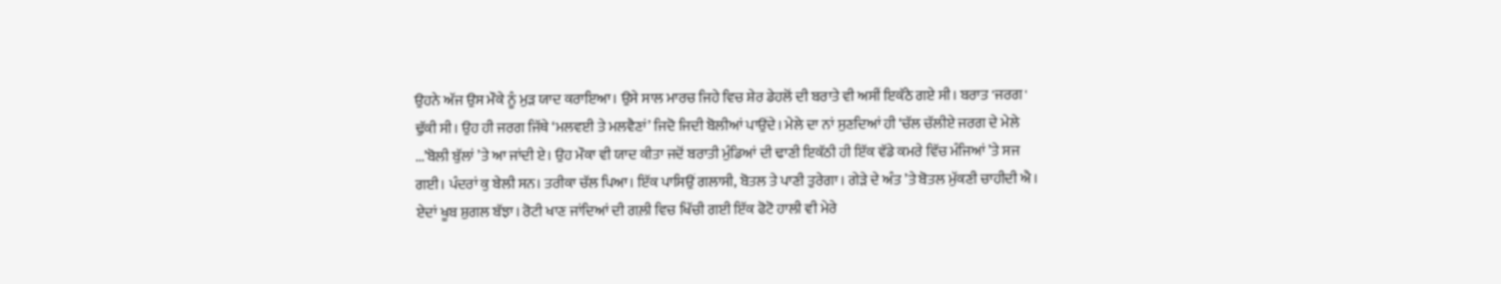ਉਹਨੇ ਅੱਜ ਉਸ ਮੌਕੇ ਨੂੰ ਮੁੜ ਯਾਦ ਕਰਾਇਆ। ਉਸੇ ਸਾਲ ਮਾਰਚ ਜਿਹੇ ਵਿਚ ਸ਼ੇਰ ਡੇਹਲੋਂ ਦੀ ਬਰਾਤੇ ਵੀ ਅਸੀਂ ਇਕੱਠੇ ਗਏ ਸੀ। ਬਰਾਤ 'ਜਰਗ' ਢੁੱਕੀ ਸੀ। ਉਹ ਹੀ ਜਰਗ ਜਿੱਥੇ ‘ਮਲਵਈ ਤੇ ਮਲਵੈਣਾਂ’ ਜਿਦੋ ਜਿਦੀ ਬੋਲੀਆਂ ਪਾਉਂਦੇ। ਮੇਲੇ ਦਾ ਨਾਂ ਸੁਣਦਿਆਂ ਹੀ ‘ਚੱਲ ਚੱਲੀਏ ਜਰਗ ਦੇ ਮੇਲੇ ...’ਬੋਲੀ ਬੁੱਲਾਂ ’ਤੇ ਆ ਜਾਂਦੀ ਏ। ਉਹ ਮੌਕਾ ਵੀ ਯਾਦ ਕੀਤਾ ਜਦੋਂ ਬਰਾਤੀ ਮੁੰਡਿਆਂ ਦੀ ਢਾਣੀ ਇਕੱਠੀ ਹੀ ਇੱਕ ਵੱਡੇ ਕਮਰੇ ਵਿੱਚ ਮੰਜਿਆਂ ’ਤੇ ਸਜ ਗਈ। ਪੰਦਰਾਂ ਕੁ ਬੇਲੀ ਸਨ। ਤਰੀਕਾ ਚੱਲ ਪਿਆ। ਇੱਕ ਪਾਸਿਉਂ ਗਲਾਸੀ, ਬੋਤਲ ਤੇ ਪਾਣੀ ਤੁਰੇਗਾ। ਗੇੜੇ ਦੇ ਅੰਤ ’ਤੇ ਬੋਤਲ ਮੁੱਕਣੀ ਚਾਹੀਦੀ ਐ। ਏਦਾਂ ਖੂਬ ਸ਼ੁਗਲ ਬੱਝਾ। ਰੋਟੀ ਖਾਣ ਜਾਂਦਿਆਂ ਦੀ ਗਲ਼ੀ ਵਿਚ ਖਿੱਚੀ ਗਈ ਇੱਕ ਫੋਟੋ ਹਾਲੀ ਵੀ ਮੇਰੇ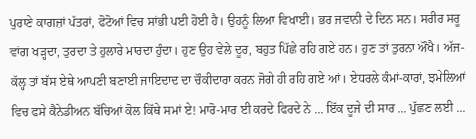ਪੁਰਾਣੇ ਕਾਗਜ਼ਾਂ ਪੱਤਰਾਂ, ਫੋਟੋਆਂ ਵਿਚ ਸਾਂਭੀ ਪਈ ਹੋਈ ਹੈ। ਉਹਨੂੰ ਲਿਆ ਵਿਖਾਈ। ਭਰ ਜਵਾਨੀ ਦੇ ਦਿਨ ਸਨ। ਸਰੀਰ ਸਰੂ ਵਾਂਗ ਖੜ੍ਹਦਾ, ਤੁਰਦਾ ਤੇ ਹੁਲਾਰੇ ਮਾਰਦਾ ਹੁੰਦਾ। ਹੁਣ ਉਹ ਵੇਲੇ ਦੂਰ, ਬਹੁਤ ਪਿੱਛੇ ਰਹਿ ਗਏ ਹਨ। ਹੁਣ ਤਾਂ ਤੁਰਨਾ ਔਖੈ। ਅੱਜ-ਕੱਲ੍ਹ ਤਾਂ ਬੱਸ ਏਥੇ ਆਪਣੀ ਬਣਾਈ ਜਾਇਦਾਦ ਦਾ ਚੌਕੀਦਾਰਾ ਕਰਨ ਜੋਗੇ ਹੀ ਰਹਿ ਗਏ ਆਂ। ਏਧਰਲੇ ਕੰਮਾਂ-ਕਾਰਾਂ, ਝਮੇਲਿਆਂ ਵਿਚ ਫਸੇ ਕੈਨੇਡੀਅਨ ਬੱਚਿਆਂ ਕੋਲ ਕਿੱਥੇ ਸਮਾਂ ਏ! ਮਾਰੋ-ਮਾਰ ਈ ਕਰਦੇ ਫਿਰਦੇ ਨੇ ... ਇੱਕ ਦੂਜੇ ਦੀ ਸਾਰ ... ਪੁੱਛਣ ਲਈ ...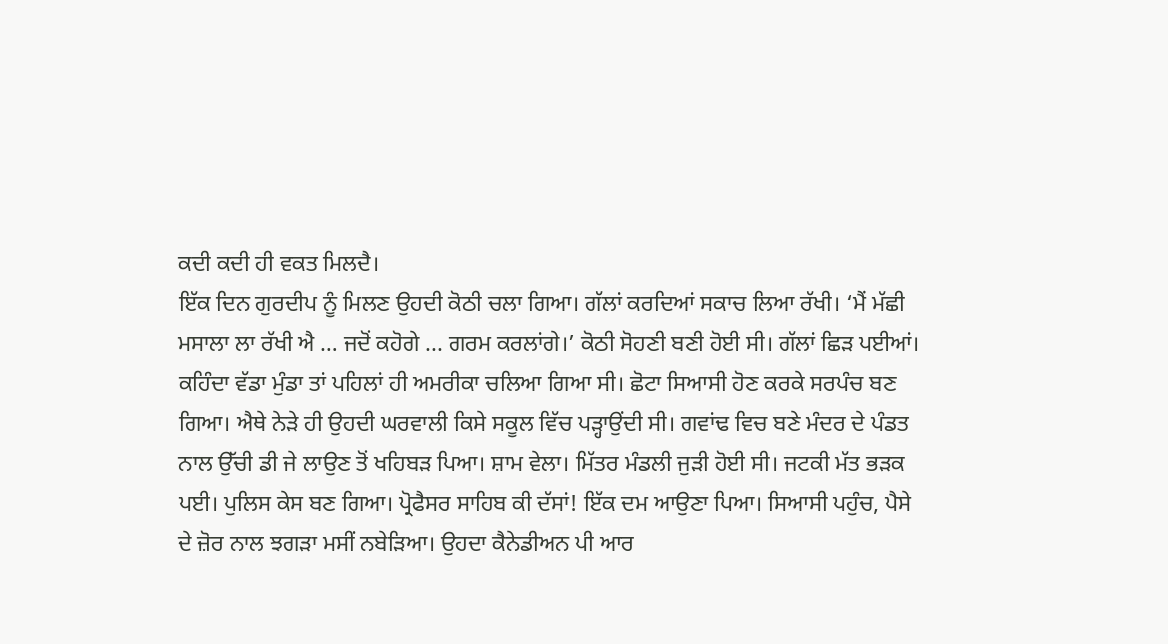ਕਦੀ ਕਦੀ ਹੀ ਵਕਤ ਮਿਲਦੈ।
ਇੱਕ ਦਿਨ ਗੁਰਦੀਪ ਨੂੰ ਮਿਲਣ ਉਹਦੀ ਕੋਠੀ ਚਲਾ ਗਿਆ। ਗੱਲਾਂ ਕਰਦਿਆਂ ਸਕਾਚ ਲਿਆ ਰੱਖੀ। ‘ਮੈਂ ਮੱਛੀ ਮਸਾਲਾ ਲਾ ਰੱਖੀ ਐ … ਜਦੋਂ ਕਹੋਗੇ ... ਗਰਮ ਕਰਲਾਂਗੇ।’ ਕੋਠੀ ਸੋਹਣੀ ਬਣੀ ਹੋਈ ਸੀ। ਗੱਲਾਂ ਛਿੜ ਪਈਆਂ। ਕਹਿੰਦਾ ਵੱਡਾ ਮੁੰਡਾ ਤਾਂ ਪਹਿਲਾਂ ਹੀ ਅਮਰੀਕਾ ਚਲਿਆ ਗਿਆ ਸੀ। ਛੋਟਾ ਸਿਆਸੀ ਹੋਣ ਕਰਕੇ ਸਰਪੰਚ ਬਣ ਗਿਆ। ਐਥੇ ਨੇੜੇ ਹੀ ਉਹਦੀ ਘਰਵਾਲੀ ਕਿਸੇ ਸਕੂਲ ਵਿੱਚ ਪੜ੍ਹਾਉਂਦੀ ਸੀ। ਗਵਾਂਢ ਵਿਚ ਬਣੇ ਮੰਦਰ ਦੇ ਪੰਡਤ ਨਾਲ ਉੱਚੀ ਡੀ ਜੇ ਲਾਉਣ ਤੋਂ ਖਹਿਬੜ ਪਿਆ। ਸ਼ਾਮ ਵੇਲਾ। ਮਿੱਤਰ ਮੰਡਲੀ ਜੁੜੀ ਹੋਈ ਸੀ। ਜਟਕੀ ਮੱਤ ਭੜਕ ਪਈ। ਪੁਲਿਸ ਕੇਸ ਬਣ ਗਿਆ। ਪ੍ਰੋਫੈਸਰ ਸਾਹਿਬ ਕੀ ਦੱਸਾਂ! ਇੱਕ ਦਮ ਆਉਣਾ ਪਿਆ। ਸਿਆਸੀ ਪਹੁੰਚ, ਪੈਸੇ ਦੇ ਜ਼ੋਰ ਨਾਲ ਝਗੜਾ ਮਸੀਂ ਨਬੇੜਿਆ। ਉਹਦਾ ਕੈਨੇਡੀਅਨ ਪੀ ਆਰ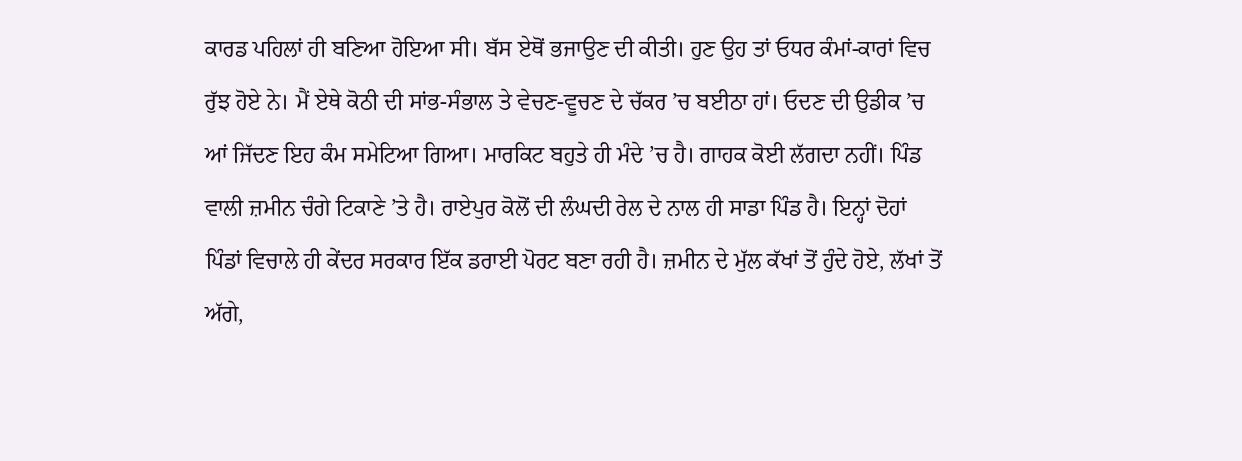ਕਾਰਡ ਪਹਿਲਾਂ ਹੀ ਬਣਿਆ ਹੋਇਆ ਸੀ। ਬੱਸ ਏਥੋਂ ਭਜਾਉਣ ਦੀ ਕੀਤੀ। ਹੁਣ ਉਹ ਤਾਂ ਓਧਰ ਕੰਮਾਂ-ਕਾਰਾਂ ਵਿਚ ਰੁੱਝ ਹੋਏ ਨੇ। ਮੈਂ ਏਥੇ ਕੋਠੀ ਦੀ ਸਾਂਭ-ਸੰਭਾਲ ਤੇ ਵੇਚਣ-ਵੂਚਣ ਦੇ ਚੱਕਰ ’ਚ ਬਈਠਾ ਹਾਂ। ਓਦਣ ਦੀ ਉਡੀਕ ’ਚ ਆਂ ਜਿੱਦਣ ਇਹ ਕੰਮ ਸਮੇਟਿਆ ਗਿਆ। ਮਾਰਕਿਟ ਬਹੁਤੇ ਹੀ ਮੰਦੇ ’ਚ ਹੈ। ਗਾਹਕ ਕੋਈ ਲੱਗਦਾ ਨਹੀਂ। ਪਿੰਡ ਵਾਲੀ ਜ਼ਮੀਨ ਚੰਗੇ ਟਿਕਾਣੇ ’ਤੇ ਹੈ। ਰਾਏਪੁਰ ਕੋਲੋਂ ਦੀ ਲੰਘਦੀ ਰੇਲ ਦੇ ਨਾਲ ਹੀ ਸਾਡਾ ਪਿੰਡ ਹੈ। ਇਨ੍ਹਾਂ ਦੋਹਾਂ ਪਿੰਡਾਂ ਵਿਚਾਲੇ ਹੀ ਕੇਂਦਰ ਸਰਕਾਰ ਇੱਕ ਡਰਾਈ ਪੋਰਟ ਬਣਾ ਰਹੀ ਹੈ। ਜ਼ਮੀਨ ਦੇ ਮੁੱਲ ਕੱਖਾਂ ਤੋਂ ਹੁੰਦੇ ਹੋਏ, ਲੱਖਾਂ ਤੋਂ ਅੱਗੇ,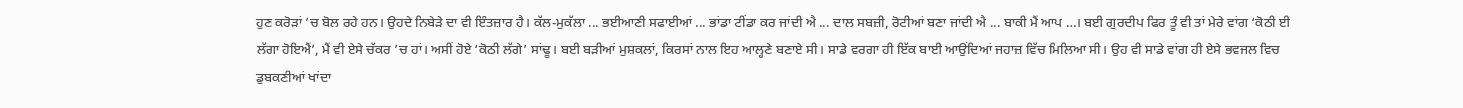ਹੁਣ ਕਰੋੜਾਂ ’ਚ ਬੋਲ ਰਹੇ ਹਨ। ਉਹਦੇ ਨਿਬੇੜੇ ਦਾ ਵੀ ਇੰਤਜ਼ਾਰ ਹੈ। ਕੱਲ-ਮੁਕੱਲਾ ... ਭਈਆਣੀ ਸਫਾਈਆਂ ... ਭਾਂਡਾ ਟੀਂਡਾ ਕਰ ਜਾਂਦੀ ਐ ... ਦਾਲ ਸਬਜ਼ੀ, ਰੋਟੀਆਂ ਬਣਾ ਜਾਂਦੀ ਐ ... ਬਾਕੀ ਮੈਂ ਆਪ …। ਬਈ ਗੁਰਦੀਪ ਫਿਰ ਤੂੰ ਵੀ ਤਾਂ ਮੇਰੇ ਵਾਂਗ ‘ਕੋਠੀ ਈ ਲੱਗਾ ਹੋਇਐਂ’, ਮੈਂ ਵੀ ਏਸੇ ਚੱਕਰ ’ਚ ਹਾਂ। ਅਸੀਂ ਹੋਏ ‘ਕੋਠੀ ਲੱਗੇ’ ਸਾਂਢੂ। ਬਈ ਬੜੀਆਂ ਮੁਸ਼ਕਲਾਂ, ਕਿਰਸਾਂ ਨਾਲ ਇਹ ਆਲ੍ਹਣੇ ਬਣਾਏ ਸੀ। ਸਾਡੇ ਵਰਗਾ ਹੀ ਇੱਕ ਬਾਈ ਆਉਂਦਿਆਂ ਜਹਾਜ਼ ਵਿੱਚ ਮਿਲਿਆ ਸੀ। ਉਹ ਵੀ ਸਾਡੇ ਵਾਂਗ ਹੀ ਏਸੇ ਭਵਜਲ ਵਿਚ ਡੁਬਕਣੀਆਂ ਖਾਂਦਾ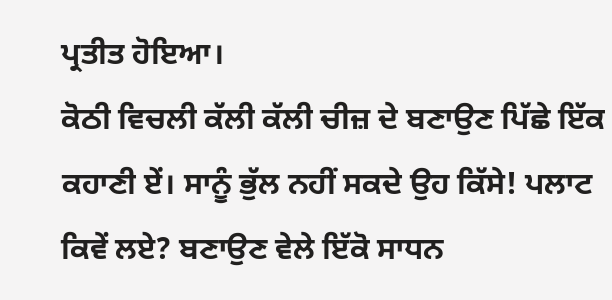ਪ੍ਰਤੀਤ ਹੋਇਆ।
ਕੋਠੀ ਵਿਚਲੀ ਕੱਲੀ ਕੱਲੀ ਚੀਜ਼ ਦੇ ਬਣਾਉਣ ਪਿੱਛੇ ਇੱਕ ਕਹਾਣੀ ਏਂ। ਸਾਨੂੰ ਭੁੱਲ ਨਹੀਂ ਸਕਦੇ ਉਹ ਕਿੱਸੇ! ਪਲਾਟ ਕਿਵੇਂ ਲਏ? ਬਣਾਉਣ ਵੇਲੇ ਇੱਕੋ ਸਾਧਨ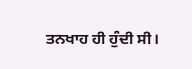ਤਨਖਾਹ ਹੀ ਹੁੰਦੀ ਸੀ।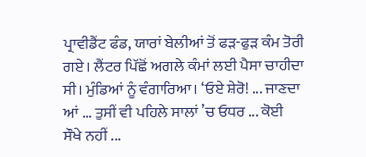ਪ੍ਰਾਵੀਡੈਂਟ ਫੰਡ, ਯਾਰਾਂ ਬੇਲੀਆਂ ਤੋਂ ਫੜ-ਫੁੜ ਕੰਮ ਤੋਰੀ ਗਏ। ਲੈਂਟਰ ਪਿੱਛੋਂ ਅਗਲੇ ਕੰਮਾਂ ਲਈ ਪੈਸਾ ਚਾਹੀਦਾ ਸੀ। ਮੁੰਡਿਆਂ ਨੂੰ ਵੰਗਾਰਿਆ। ‘ਓਏ ਸ਼ੇਰੋ! ... ਜਾਣਦਾ ਆਂ ... ਤੁਸੀਂ ਵੀ ਪਹਿਲੇ ਸਾਲਾਂ ’ਚ ਓਧਰ ... ਕੋਈ ਸੌਖੇ ਨਹੀਂ ...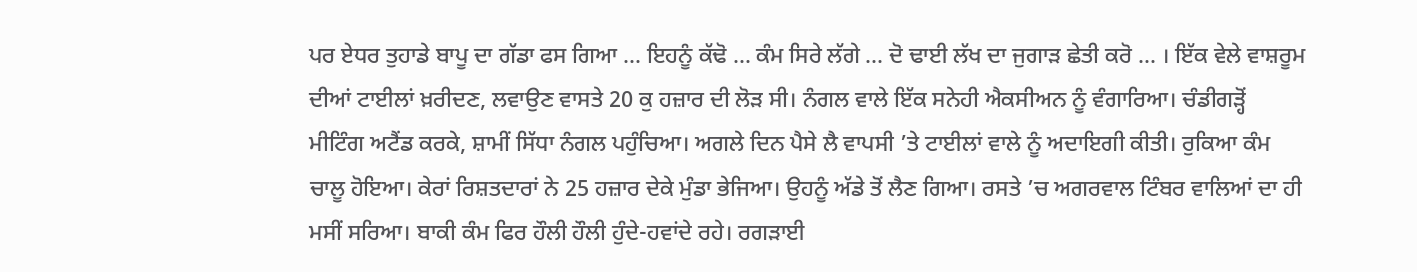ਪਰ ਏਧਰ ਤੁਹਾਡੇ ਬਾਪੂ ਦਾ ਗੱਡਾ ਫਸ ਗਿਆ ... ਇਹਨੂੰ ਕੱਢੋ ... ਕੰਮ ਸਿਰੇ ਲੱਗੇ ... ਦੋ ਢਾਈ ਲੱਖ ਦਾ ਜੁਗਾੜ ਛੇਤੀ ਕਰੋ ... । ਇੱਕ ਵੇਲੇ ਵਾਸ਼ਰੂਮ ਦੀਆਂ ਟਾਈਲਾਂ ਖ਼ਰੀਦਣ, ਲਵਾਉਣ ਵਾਸਤੇ 20 ਕੁ ਹਜ਼ਾਰ ਦੀ ਲੋੜ ਸੀ। ਨੰਗਲ ਵਾਲੇ ਇੱਕ ਸਨੇਹੀ ਐਕਸੀਅਨ ਨੂੰ ਵੰਗਾਰਿਆ। ਚੰਡੀਗੜ੍ਹੋਂ ਮੀਟਿੰਗ ਅਟੈਂਡ ਕਰਕੇ, ਸ਼ਾਮੀਂ ਸਿੱਧਾ ਨੰਗਲ ਪਹੁੰਚਿਆ। ਅਗਲੇ ਦਿਨ ਪੈਸੇ ਲੈ ਵਾਪਸੀ ’ਤੇ ਟਾਈਲਾਂ ਵਾਲੇ ਨੂੰ ਅਦਾਇਗੀ ਕੀਤੀ। ਰੁਕਿਆ ਕੰਮ ਚਾਲੂ ਹੋਇਆ। ਕੇਰਾਂ ਰਿਸ਼ਤਦਾਰਾਂ ਨੇ 25 ਹਜ਼ਾਰ ਦੇਕੇ ਮੁੰਡਾ ਭੇਜਿਆ। ਉਹਨੂੰ ਅੱਡੇ ਤੋਂ ਲੈਣ ਗਿਆ। ਰਸਤੇ ’ਚ ਅਗਰਵਾਲ ਟਿੰਬਰ ਵਾਲਿਆਂ ਦਾ ਹੀ ਮਸੀਂ ਸਰਿਆ। ਬਾਕੀ ਕੰਮ ਫਿਰ ਹੌਲੀ ਹੌਲੀ ਹੁੰਦੇ-ਹਵਾਂਦੇ ਰਹੇ। ਰਗੜਾਈ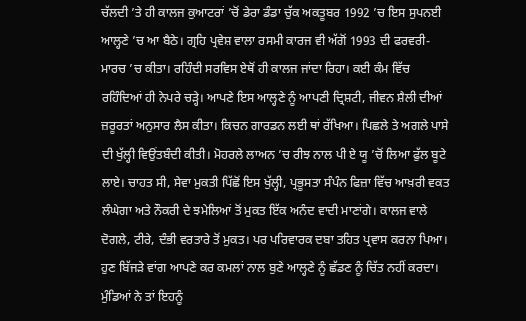ਚੱਲਦੀ ’ਤੇ ਹੀ ਕਾਲਜ ਕੁਆਟਰਾਂ ’ਚੋਂ ਡੇਰਾ ਡੰਡਾ ਚੁੱਕ ਅਕਤੂਬਰ 1992 ’ਚ ਇਸ ਸੁਪਨਈ ਆਲ੍ਹਣੇ ’ਚ ਆ ਬੈਠੇ। ਗ੍ਰਹਿ ਪ੍ਰਵੇਸ਼ ਵਾਲਾ ਰਸਮੀ ਕਾਰਜ ਵੀ ਅੱਗੋਂ 1993 ਦੀ ਫਰਵਰੀ-ਮਾਰਚ ’ਚ ਕੀਤਾ। ਰਹਿੰਦੀ ਸਰਵਿਸ ਏਥੋਂ ਹੀ ਕਾਲਜ ਜਾਂਦਾ ਰਿਹਾ। ਕਈ ਕੰਮ ਵਿੱਚ ਰਹਿੰਦਿਆਂ ਹੀ ਨੇਪਰੇ ਚੜ੍ਹੇ। ਆਪਣੇ ਇਸ ਆਲ੍ਹਣੇ ਨੂੰ ਆਪਣੀ ਦ੍ਰਿਸ਼ਟੀ, ਜੀਵਨ ਸ਼ੈਲੀ ਦੀਆਂ ਜ਼ਰੂਰਤਾਂ ਅਨੁਸਾਰ ਲੈਸ ਕੀਤਾ। ਕਿਚਨ ਗਾਰਡਨ ਲਈ ਥਾਂ ਰੱਖਿਆ। ਪਿਛਲੇ ਤੇ ਅਗਲੇ ਪਾਸੇ ਦੀ ਖੁੱਲ੍ਹੀ ਵਿਉਂਤਬੰਦੀ ਕੀਤੀ। ਮੋਹਰਲੇ ਲਾਅਨ ’ਚ ਰੀਝ ਨਾਲ ਪੀ ਏ ਯੂ ’ਚੋਂ ਲਿਆ ਫੁੱਲ ਬੂਟੇ ਲਾਏ। ਚਾਹਤ ਸੀ, ਸੇਵਾ ਮੁਕਤੀ ਪਿੱਛੋਂ ਇਸ ਖੁੱਲ੍ਹੀ, ਪ੍ਰਭੂਸਤਾ ਸੰਪੰਨ ਫਿਜ਼ਾ ਵਿੱਚ ਆਖ਼ਰੀ ਵਕਤ ਲੰਘੇਗਾ ਅਤੇ ਨੌਕਰੀ ਦੇ ਝਮੇਲਿਆਂ ਤੋਂ ਮੁਕਤ ਇੱਕ ਅਨੰਦ ਵਾਦੀ ਮਾਣਾਂਗੇ। ਕਾਲਜ ਵਾਲੇ ਦੋਗਲੇ, ਟੀਰੇ, ਦੰਭੀ ਵਰਤਾਰੇ ਤੋਂ ਮੁਕਤ। ਪਰ ਪਰਿਵਾਰਕ ਦਬਾ ਤਹਿਤ ਪ੍ਰਵਾਸ ਕਰਨਾ ਪਿਆ। ਹੁਣ ਬਿੱਜੜੇ ਵਾਂਗ ਆਪਣੇ ਕਰ ਕਮਲਾਂ ਨਾਲ ਬੁਣੇ ਆਲ੍ਹਣੇ ਨੂੰ ਛੱਡਣ ਨੂੰ ਚਿੱਤ ਨਹੀਂ ਕਰਦਾ। ਮੁੰਡਿਆਂ ਨੇ ਤਾਂ ਇਹਨੂੰ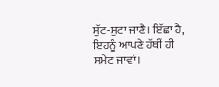ਸੁੱਟ-ਸੁਟਾ ਜਾਣੈ। ਇੱਛਾ ਹੈ, ਇਹਨੂੰ ਆਪਣੇ ਹੱਥੀਂ ਹੀ ਸਮੇਟ ਜਾਵਾਂ।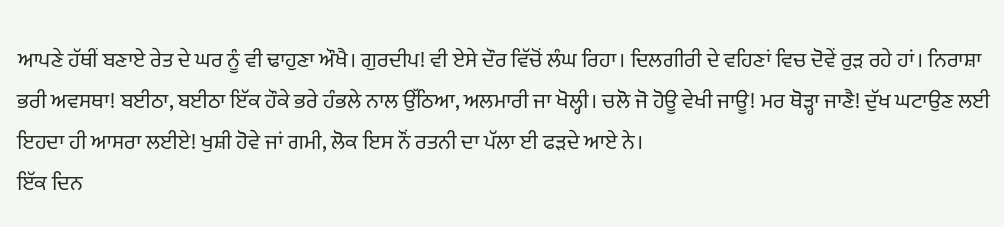ਆਪਣੇ ਹੱਥੀਂ ਬਣਾਏ ਰੇਤ ਦੇ ਘਰ ਨੂੰ ਵੀ ਢਾਹੁਣਾ ਔਖੈ। ਗੁਰਦੀਪ! ਵੀ ਏਸੇ ਦੌਰ ਵਿੱਚੋਂ ਲੰਘ ਰਿਹਾ। ਦਿਲਗੀਰੀ ਦੇ ਵਹਿਣਾਂ ਵਿਚ ਦੋਵੇਂ ਰੁੜ ਰਹੇ ਹਾਂ। ਨਿਰਾਸ਼ਾ ਭਰੀ ਅਵਸਥਾ! ਬਈਠਾ, ਬਈਠਾ ਇੱਕ ਹੌਕੇ ਭਰੇ ਹੰਭਲੇ ਨਾਲ ਉੱਠਿਆ, ਅਲਮਾਰੀ ਜਾ ਖੋਲ੍ਹੀ। ਚਲੋ ਜੋ ਹੋਊ ਵੇਖੀ ਜਾਊ! ਮਰ ਥੋੜ੍ਹਾ ਜਾਣੈ! ਦੁੱਖ ਘਟਾਉਣ ਲਈ ਇਹਦਾ ਹੀ ਆਸਰਾ ਲਈਏ! ਖੁਸ਼ੀ ਹੋਵੇ ਜਾਂ ਗਮੀ, ਲੋਕ ਇਸ ਨੌਂ ਰਤਨੀ ਦਾ ਪੱਲਾ ਈ ਫੜਦੇ ਆਏ ਨੇ।
ਇੱਕ ਦਿਨ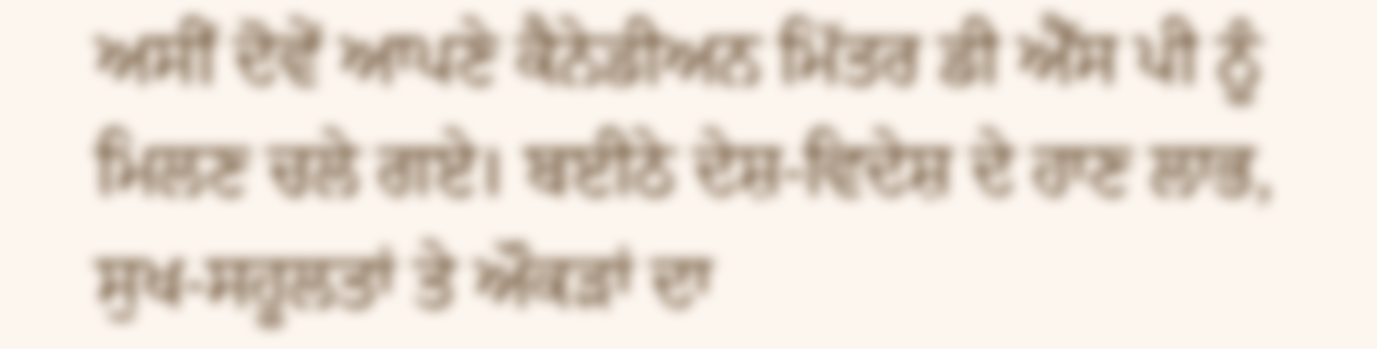ਅਸੀਂ ਦੋਵੇਂ ਆਪਣੇ ਕੈਨੇਡੀਅਨ ਮਿੱਤਰ ਡੀ ਐੱਸ ਪੀ ਨੂੰ ਮਿਲਣ ਚਲੇ ਗਏ। ਬਈਠੇ ਦੇਸ਼-ਵਿਦੇਸ਼ ਦੇ ਹਾਣ ਲਾਭ, ਸੁਖ-ਸਹੂਲਤਾਂ ਤੇ ਔਕੜਾਂ ਦਾ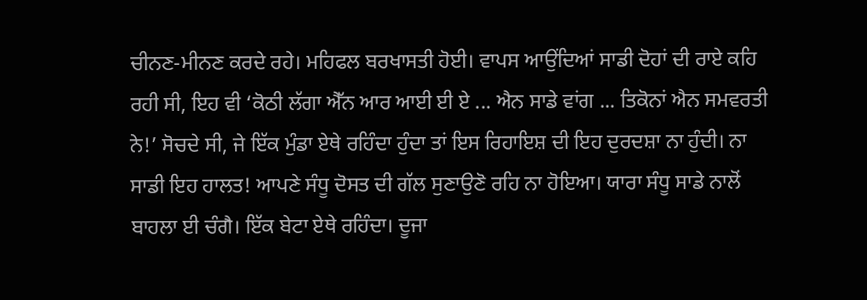ਚੀਨਣ-ਮੀਨਣ ਕਰਦੇ ਰਹੇ। ਮਹਿਫਲ ਬਰਖਾਸਤੀ ਹੋਈ। ਵਾਪਸ ਆਉਂਦਿਆਂ ਸਾਡੀ ਦੋਹਾਂ ਦੀ ਰਾਏ ਕਹਿ ਰਹੀ ਸੀ, ਇਹ ਵੀ ‘ਕੋਠੀ ਲੱਗਾ ਐੱਨ ਆਰ ਆਈ ਈ ਏ ... ਐਨ ਸਾਡੇ ਵਾਂਗ ... ਤਿਕੋਨਾਂ ਐਨ ਸਮਵਰਤੀ ਨੇ!’ ਸੋਚਦੇ ਸੀ, ਜੇ ਇੱਕ ਮੁੰਡਾ ਏਥੇ ਰਹਿੰਦਾ ਹੁੰਦਾ ਤਾਂ ਇਸ ਰਿਹਾਇਸ਼ ਦੀ ਇਹ ਦੁਰਦਸ਼ਾ ਨਾ ਹੁੰਦੀ। ਨਾ ਸਾਡੀ ਇਹ ਹਾਲਤ! ਆਪਣੇ ਸੰਧੂ ਦੋਸਤ ਦੀ ਗੱਲ ਸੁਣਾਉਣੋ ਰਹਿ ਨਾ ਹੋਇਆ। ਯਾਰਾ ਸੰਧੂ ਸਾਡੇ ਨਾਲੋਂ ਬਾਹਲਾ ਈ ਚੰਗੈ। ਇੱਕ ਬੇਟਾ ਏਥੇ ਰਹਿੰਦਾ। ਦੂਜਾ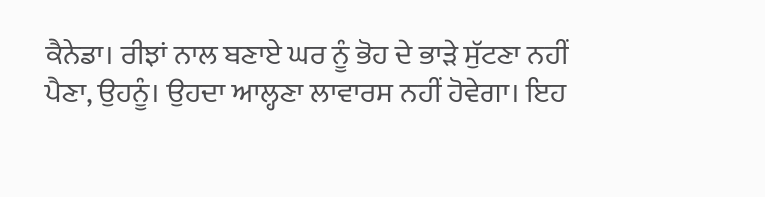ਕੈਨੇਡਾ। ਰੀਝਾਂ ਨਾਲ ਬਣਾਏ ਘਰ ਨੂੰ ਭੋਹ ਦੇ ਭਾੜੇ ਸੁੱਟਣਾ ਨਹੀਂ ਪੈਣਾ, ਉਹਨੂੰ। ਉਹਦਾ ਆਲ੍ਹਣਾ ਲਾਵਾਰਸ ਨਹੀਂ ਹੋਵੇਗਾ। ਇਹ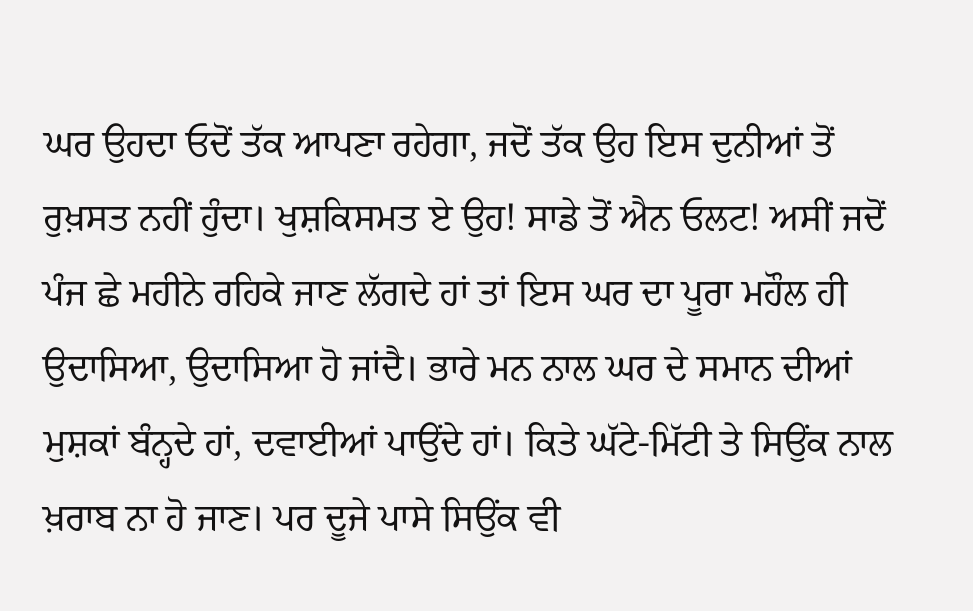ਘਰ ਉਹਦਾ ਓਦੋਂ ਤੱਕ ਆਪਣਾ ਰਹੇਗਾ, ਜਦੋਂ ਤੱਕ ਉਹ ਇਸ ਦੁਨੀਆਂ ਤੋਂ ਰੁਖ਼ਸਤ ਨਹੀਂ ਹੁੰਦਾ। ਖੁਸ਼ਕਿਸਮਤ ਏ ਉਹ! ਸਾਡੇ ਤੋਂ ਐਨ ਓਲਟ! ਅਸੀਂ ਜਦੋਂ ਪੰਜ ਛੇ ਮਹੀਨੇ ਰਹਿਕੇ ਜਾਣ ਲੱਗਦੇ ਹਾਂ ਤਾਂ ਇਸ ਘਰ ਦਾ ਪੂਰਾ ਮਹੌਲ ਹੀ ਉਦਾਸਿਆ, ਉਦਾਸਿਆ ਹੋ ਜਾਂਦੈ। ਭਾਰੇ ਮਨ ਨਾਲ ਘਰ ਦੇ ਸਮਾਨ ਦੀਆਂ ਮੁਸ਼ਕਾਂ ਬੰਨ੍ਹਦੇ ਹਾਂ, ਦਵਾਈਆਂ ਪਾਉਂਦੇ ਹਾਂ। ਕਿਤੇ ਘੱਟੇ-ਮਿੱਟੀ ਤੇ ਸਿਉਂਕ ਨਾਲ ਖ਼ਰਾਬ ਨਾ ਹੋ ਜਾਣ। ਪਰ ਦੂਜੇ ਪਾਸੇ ਸਿਉਂਕ ਵੀ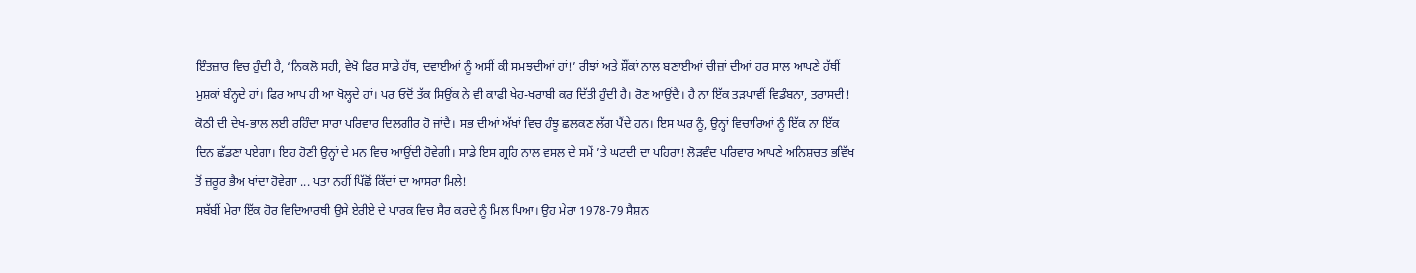ਇੰਤਜ਼ਾਰ ਵਿਚ ਹੁੰਦੀ ਹੈ, ‘ਨਿਕਲੋ ਸਹੀ, ਵੇਖੋ ਫਿਰ ਸਾਡੇ ਹੱਥ, ਦਵਾਈਆਂ ਨੂੰ ਅਸੀਂ ਕੀ ਸਮਝਦੀਆਂ ਹਾਂ!’ ਰੀਝਾਂ ਅਤੇ ਸ਼ੌਂਕਾਂ ਨਾਲ ਬਣਾਈਆਂ ਚੀਜ਼ਾਂ ਦੀਆਂ ਹਰ ਸਾਲ ਆਪਣੇ ਹੱਥੀਂ ਮੁਸ਼ਕਾਂ ਬੰਨ੍ਹਦੇ ਹਾਂ। ਫਿਰ ਆਪ ਹੀ ਆ ਖੋਲ੍ਹਦੇ ਹਾਂ। ਪਰ ਓਦੋਂ ਤੱਕ ਸਿਉਂਕ ਨੇ ਵੀ ਕਾਫੀ ਖੇਹ-ਖਰਾਬੀ ਕਰ ਦਿੱਤੀ ਹੁੰਦੀ ਹੈ। ਰੋਣ ਆਉਂਦੈ। ਹੈ ਨਾ ਇੱਕ ਤੜਪਾਵੀਂ ਵਿਡੰਬਨਾ, ਤਰਾਸਦੀ! ਕੋਠੀ ਦੀ ਦੇਖ-ਭਾਲ ਲਈ ਰਹਿੰਦਾ ਸਾਰਾ ਪਰਿਵਾਰ ਦਿਲਗੀਰ ਹੋ ਜਾਂਦੈ। ਸਭ ਦੀਆਂ ਅੱਖਾਂ ਵਿਚ ਹੰਝੂ ਛਲਕਣ ਲੱਗ ਪੈਂਦੇ ਹਨ। ਇਸ ਘਰ ਨੂੰ, ਉਨ੍ਹਾਂ ਵਿਚਾਰਿਆਂ ਨੂੰ ਇੱਕ ਨਾ ਇੱਕ ਦਿਨ ਛੱਡਣਾ ਪਏਗਾ। ਇਹ ਹੋਣੀ ਉਨ੍ਹਾਂ ਦੇ ਮਨ ਵਿਚ ਆਉਂਦੀ ਹੋਵੇਗੀ। ਸਾਡੇ ਇਸ ਗ੍ਰਹਿ ਨਾਲ ਵਸਲ ਦੇ ਸਮੇਂ ’ਤੇ ਘਟਦੀ ਦਾ ਪਹਿਰਾ! ਲੋੜਵੰਦ ਪਰਿਵਾਰ ਆਪਣੇ ਅਨਿਸ਼ਚਤ ਭਵਿੱਖ ਤੋਂ ਜ਼ਰੂਰ ਭੈਅ ਖਾਂਦਾ ਹੋਵੇਗਾ ... ਪਤਾ ਨਹੀਂ ਪਿੱਛੋਂ ਕਿੱਦਾਂ ਦਾ ਆਸਰਾ ਮਿਲੇ!
ਸਬੱਬੀਂ ਮੇਰਾ ਇੱਕ ਹੋਰ ਵਿਦਿਆਰਥੀ ਉਸੇ ਏਰੀਏ ਦੇ ਪਾਰਕ ਵਿਚ ਸੈਰ ਕਰਦੇ ਨੂੰ ਮਿਲ ਪਿਆ। ਉਹ ਮੇਰਾ 1978-79 ਸੈਸ਼ਨ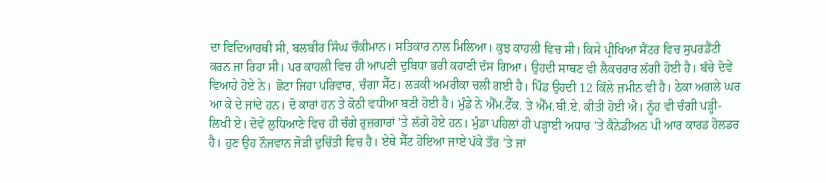ਦਾ ਵਿਦਿਆਰਥੀ ਸੀ, ਬਲਬੀਰ ਸਿੰਘ ਚੌਕੀਮਾਨ। ਸਤਿਕਾਰ ਨਾਲ ਮਿਲਿਆ। ਕੁਝ ਕਾਹਲੀ ਵਿਚ ਸੀ। ਕਿਸੇ ਪ੍ਰੀਖਿਆ ਸੈਂਟਰ ਵਿਚ ਸੁਪਰਡੈਂਟੀ ਕਰਨ ਜਾ ਰਿਹਾ ਸੀ। ਪਰ ਕਾਹਲੀ ਵਿਚ ਹੀ ਆਪਣੀ ਦੁਬਿਧਾ ਭਰੀ ਕਹਾਣੀ ਦੱਸ ਗਿਆ। ਉਹਦੀ ਸਾਥਣ ਵੀ ਲੈਕਚਰਾਰ ਲੱਗੀ ਹੋਈ ਹੈ। ਬੱਚੇ ਦੋਵੇਂ ਵਿਆਹੇ ਹੋਏ ਨੇ। ਛੋਟਾ ਜਿਹਾ ਪਰਿਵਾਰ, ਚੰਗਾ ਸੈੱਟ। ਲੜਕੀ ਅਮਰੀਕਾ ਚਲੀ ਗਈ ਹੈ। ਪਿੰਡ ਉਹਦੀ 12 ਕਿੱਲੇ ਜ਼ਮੀਨ ਵੀ ਹੈ। ਠੇਕਾ ਅਗਲੇ ਘਰ ਆ ਕੇ ਦੇ ਜਾਂਦੇ ਹਨ। ਦੋ ਕਾਰਾਂ ਹਨ ਤੇ ਕੋਠੀ ਵਧੀਆ ਬਣੀ ਹੋਈ ਹੈ। ਮੁੰਡੇ ਨੇ ਐੱਮ.ਟੈੱਕ. ਤੇ ਐੱਮ.ਬੀ.ਏ. ਕੀਤੀ ਹੋਈ ਐ। ਨੂੰਹ ਵੀ ਚੰਗੀ ਪੜ੍ਹੀ-ਲਿਖੀ ਏ। ਦੋਵੇਂ ਲੁਧਿਆਣੇ ਵਿਚ ਹੀ ਚੰਗੇ ਰੁਜ਼ਗਾਰਾਂ ’ਤੇ ਲੱਗੇ ਹੋਏ ਹਨ। ਮੁੰਡਾ ਪਹਿਲਾਂ ਹੀ ਪੜ੍ਹਾਈ ਅਧਾਰ ’ਤੇ ਕੈਨੇਡੀਅਨ ਪੀ ਆਰ ਕਾਰਡ ਹੋਲਡਰ ਹੈ। ਹੁਣ ਉਹ ਨੌਜਵਾਨ ਜੋੜੀ ਦੁਚਿੱਤੀ ਵਿਚ ਹੈ। ਏਥੇ ਸੈੱਟ ਹੋਇਆ ਜਾਏ ਪੱਕੇ ਤੌਰ ’ਤੇ ਜਾਂ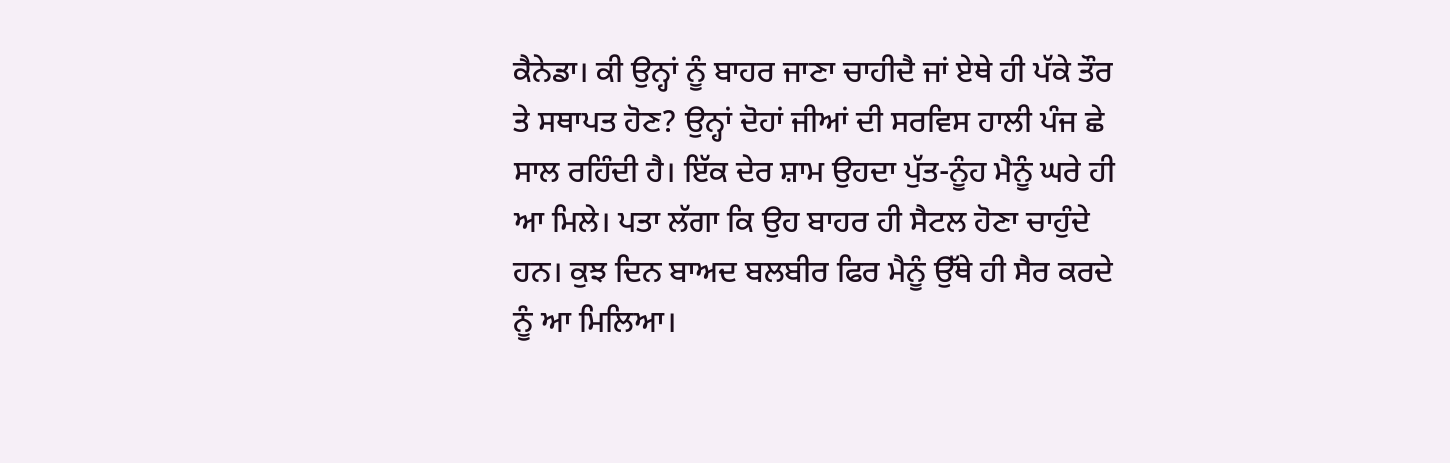ਕੈਨੇਡਾ। ਕੀ ਉਨ੍ਹਾਂ ਨੂੰ ਬਾਹਰ ਜਾਣਾ ਚਾਹੀਦੈ ਜਾਂ ਏਥੇ ਹੀ ਪੱਕੇ ਤੌਰ ਤੇ ਸਥਾਪਤ ਹੋਣ? ਉਨ੍ਹਾਂ ਦੋਹਾਂ ਜੀਆਂ ਦੀ ਸਰਵਿਸ ਹਾਲੀ ਪੰਜ ਛੇ ਸਾਲ ਰਹਿੰਦੀ ਹੈ। ਇੱਕ ਦੇਰ ਸ਼ਾਮ ਉਹਦਾ ਪੁੱਤ-ਨੂੰਹ ਮੈਨੂੰ ਘਰੇ ਹੀ ਆ ਮਿਲੇ। ਪਤਾ ਲੱਗਾ ਕਿ ਉਹ ਬਾਹਰ ਹੀ ਸੈਟਲ ਹੋਣਾ ਚਾਹੁੰਦੇ ਹਨ। ਕੁਝ ਦਿਨ ਬਾਅਦ ਬਲਬੀਰ ਫਿਰ ਮੈਨੂੰ ਉੱਥੇ ਹੀ ਸੈਰ ਕਰਦੇ ਨੂੰ ਆ ਮਿਲਿਆ।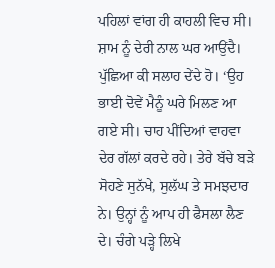ਪਹਿਲਾਂ ਵਾਂਗ ਹੀ ਕਾਹਲੀ ਵਿਚ ਸੀ। ਸ਼ਾਮ ਨੂੰ ਦੇਰੀ ਨਾਲ ਘਰ ਆਉਂਦੈ। ਪੁੱਛਿਆ ਕੀ ਸਲਾਹ ਦੇਂਦੇ ਹੋ। ‘ਉਹ ਭਾਈ ਦੋਵੇਂ ਮੈਨੂੰ ਘਰੇ ਮਿਲਣ ਆ ਗਏ ਸੀ। ਚਾਹ ਪੀਂਦਿਆਂ ਵਾਹਵਾ ਦੇਰ ਗੱਲਾਂ ਕਰਦੇ ਰਹੇ। ਤੇਰੇ ਬੱਚੇ ਬੜੇ ਸੋਹਣੇ ਸੁਨੱਖੇ, ਸੁਲੱਘ ਤੇ ਸਮਝਦਾਰ ਨੇ। ਉਨ੍ਹਾਂ ਨੂੰ ਆਪ ਹੀ ਫੈਸਲਾ ਲੈਣ ਦੇ। ਚੰਗੇ ਪੜ੍ਹੇ ਲਿਖੇ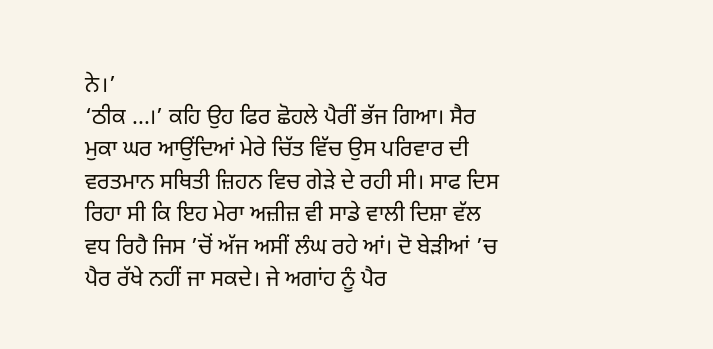ਨੇ।’
‘ਠੀਕ ...।’ ਕਹਿ ਉਹ ਫਿਰ ਛੋਹਲੇ ਪੈਰੀਂ ਭੱਜ ਗਿਆ। ਸੈਰ ਮੁਕਾ ਘਰ ਆਉਂਦਿਆਂ ਮੇਰੇ ਚਿੱਤ ਵਿੱਚ ਉਸ ਪਰਿਵਾਰ ਦੀ ਵਰਤਮਾਨ ਸਥਿਤੀ ਜ਼ਿਹਨ ਵਿਚ ਗੇੜੇ ਦੇ ਰਹੀ ਸੀ। ਸਾਫ ਦਿਸ ਰਿਹਾ ਸੀ ਕਿ ਇਹ ਮੇਰਾ ਅਜ਼ੀਜ਼ ਵੀ ਸਾਡੇ ਵਾਲੀ ਦਿਸ਼ਾ ਵੱਲ ਵਧ ਰਿਹੈ ਜਿਸ ’ਚੋਂ ਅੱਜ ਅਸੀਂ ਲੰਘ ਰਹੇ ਆਂ। ਦੋ ਬੇੜੀਆਂ ’ਚ ਪੈਰ ਰੱਖੇ ਨਹੀਂ ਜਾ ਸਕਦੇ। ਜੇ ਅਗਾਂਹ ਨੂੰ ਪੈਰ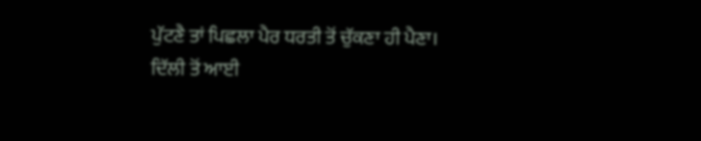ਪੁੱਟਣੈ ਤਾਂ ਪਿਛਲਾ ਪੈਰ ਧਰਤੀ ਤੋਂ ਚੁੱਕਣਾ ਹੀ ਪੈਣਾ।
ਦਿੱਲੀ ਤੋਂ ਆਈ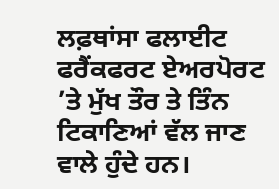ਲਫ਼ਥਾਂਸਾ ਫਲਾਈਟ ਫਰੈਂਕਫਰਟ ਏਅਰਪੋਰਟ ’ਤੇ ਮੁੱਖ ਤੌਰ ਤੇ ਤਿੰਨ ਟਿਕਾਣਿਆਂ ਵੱਲ ਜਾਣ ਵਾਲੇ ਹੁੰਦੇ ਹਨ।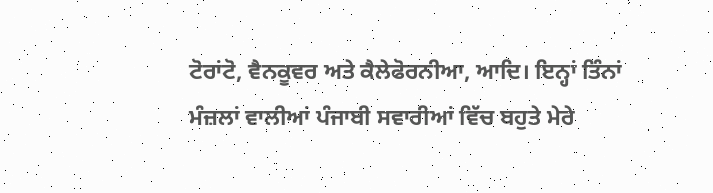ਟੋਰਾਂਟੋ, ਵੈਨਕੂਵਰ ਅਤੇ ਕੈਲੇਫੋਰਨੀਆ, ਆਦਿ। ਇਨ੍ਹਾਂ ਤਿੰਨਾਂ ਮੰਜ਼ਲਾਂ ਵਾਲੀਆਂ ਪੰਜਾਬੀ ਸਵਾਰੀਆਂ ਵਿੱਚ ਬਹੁਤੇ ਮੇਰੇ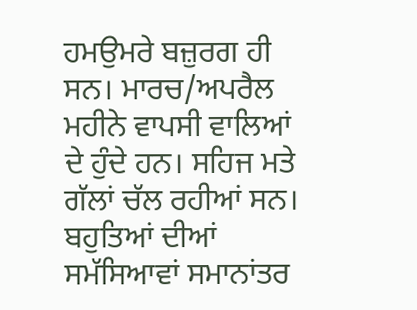ਹਮਉਮਰੇ ਬਜ਼ੁਰਗ ਹੀ ਸਨ। ਮਾਰਚ/ਅਪਰੈਲ ਮਹੀਨੇ ਵਾਪਸੀ ਵਾਲਿਆਂ ਦੇ ਹੁੰਦੇ ਹਨ। ਸਹਿਜ ਮਤੇ ਗੱਲਾਂ ਚੱਲ ਰਹੀਆਂ ਸਨ। ਬਹੁਤਿਆਂ ਦੀਆਂ ਸਮੱਸਿਆਵਾਂ ਸਮਾਨਾਂਤਰ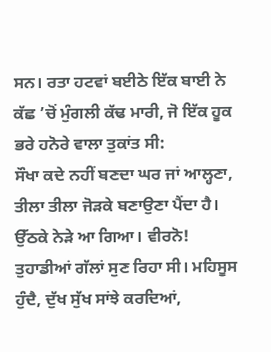ਸਨ। ਰਤਾ ਹਟਵਾਂ ਬਈਠੇ ਇੱਕ ਬਾਈ ਨੇ ਕੱਛ ’ਚੋਂ ਮੁੰਗਲੀ ਕੱਢ ਮਾਰੀ, ਜੋ ਇੱਕ ਹੂਕ ਭਰੇ ਹਨੋਰੇ ਵਾਲਾ ਤੁਕਾਂਤ ਸੀ:
ਸੌਖਾ ਕਦੇ ਨਹੀਂ ਬਣਦਾ ਘਰ ਜਾਂ ਆਲ੍ਹਣਾ,
ਤੀਲਾ ਤੀਲਾ ਜੋੜਕੇ ਬਣਾਉਣਾ ਪੈਂਦਾ ਹੈ।
ਉੱਠਕੇ ਨੇੜੇ ਆ ਗਿਆ। ਵੀਰਨੋ! ਤੁਹਾਡੀਆਂ ਗੱਲਾਂ ਸੁਣ ਰਿਹਾ ਸੀ। ਮਹਿਸੂਸ ਹੁੰਦੈ, ਦੁੱਖ ਸੁੱਖ ਸਾਂਝੇ ਕਰਦਿਆਂ,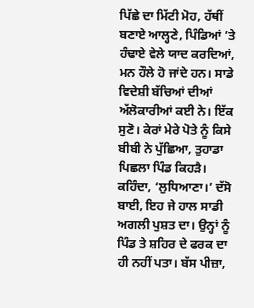ਪਿੱਛੇ ਦਾ ਮਿੱਟੀ ਮੋਹ, ਹੱਥੀਂ ਬਣਾਏ ਆਲ੍ਹਣੇ, ਪਿੰਡਿਆਂ ’ਤੇ ਹੰਢਾਏ ਵੇਲੇ ਯਾਦ ਕਰਦਿਆਂ, ਮਨ ਹੌਲੇ ਹੋ ਜਾਂਦੇ ਹਨ। ਸਾਡੇ ਵਿਦੇਸ਼ੀ ਬੱਚਿਆਂ ਦੀਆਂ ਅੱਲੋਕਾਰੀਆਂ ਕਈ ਨੇ। ਇੱਕ ਸੁਣੋ। ਕੇਰਾਂ ਮੇਰੇ ਪੋਤੇ ਨੂੰ ਕਿਸੇ ਬੀਬੀ ਨੇ ਪੁੱਛਿਆ, ਤੁਹਾਡਾ ਪਿਛਲਾ ਪਿੰਡ ਕਿਹੜੈ। ਕਹਿੰਦਾ, ‘ਲੁਧਿਆਣਾ।’ ਦੱਸੋ ਬਾਈ, ਇਹ ਜੇ ਹਾਲ ਸਾਡੀ ਅਗਲੀ ਪੁਸ਼ਤ ਦਾ। ਉਨ੍ਹਾਂ ਨੂੰ ਪਿੰਡ ਤੇ ਸ਼ਹਿਰ ਦੇ ਫਰਕ ਦਾ ਹੀ ਨਹੀਂ ਪਤਾ। ਬੱਸ ਪੀਜ਼ਾ,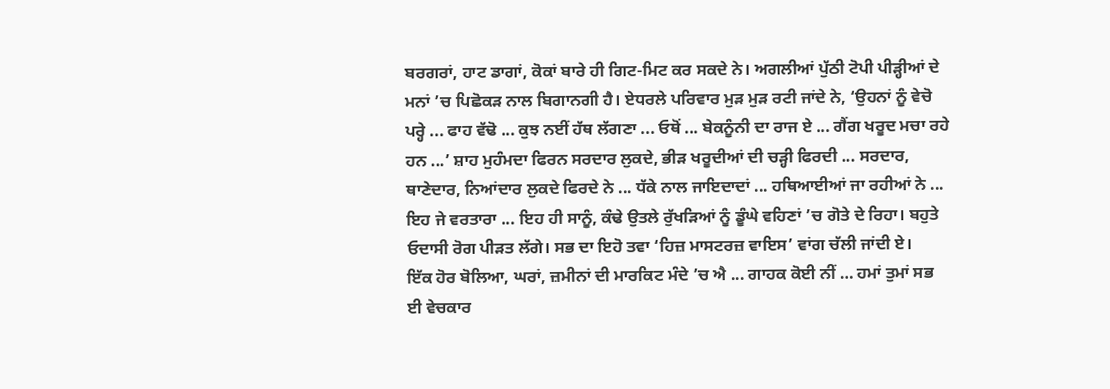ਬਰਗਰਾਂ, ਹਾਟ ਡਾਗਾਂ, ਕੋਕਾਂ ਬਾਰੇ ਹੀ ਗਿਟ-ਮਿਟ ਕਰ ਸਕਦੇ ਨੇ। ਅਗਲੀਆਂ ਪੁੱਠੀ ਟੋਪੀ ਪੀੜ੍ਹੀਆਂ ਦੇ ਮਨਾਂ ’ਚ ਪਿਛੋਕੜ ਨਾਲ ਬਿਗਾਨਗੀ ਹੈ। ਏਧਰਲੇ ਪਰਿਵਾਰ ਮੁੜ ਮੁੜ ਰਟੀ ਜਾਂਦੇ ਨੇ, ‘ਉਹਨਾਂ ਨੂੰ ਵੇਚੋ ਪਰ੍ਹੇ ... ਫਾਹ ਵੱਢੋ ... ਕੁਝ ਨਈਂ ਹੱਥ ਲੱਗਣਾ ... ਓਥੋਂ ... ਬੇਕਨੂੰਨੀ ਦਾ ਰਾਜ ਏ ... ਗੈਂਗ ਖਰੂਦ ਮਚਾ ਰਹੇ ਹਨ ...’ ਸ਼ਾਹ ਮੁਹੰਮਦਾ ਫਿਰਨ ਸਰਦਾਰ ਲੁਕਦੇ, ਭੀੜ ਖਰੂਦੀਆਂ ਦੀ ਚੜ੍ਹੀ ਫਿਰਦੀ ... ਸਰਦਾਰ, ਥਾਣੇਦਾਰ, ਨਿਆਂਦਾਰ ਲੁਕਦੇ ਫਿਰਦੇ ਨੇ ... ਧੱਕੇ ਨਾਲ ਜਾਇਦਾਦਾਂ ... ਹਥਿਆਈਆਂ ਜਾ ਰਹੀਆਂ ਨੇ ... ਇਹ ਜੇ ਵਰਤਾਰਾ ... ਇਹ ਹੀ ਸਾਨੂੰ, ਕੰਢੇ ਉਤਲੇ ਰੁੱਖੜਿਆਂ ਨੂੰ ਡੂੰਘੇ ਵਹਿਣਾਂ ’ਚ ਗੋਤੇ ਦੇ ਰਿਹਾ। ਬਹੁਤੇ ਓਦਾਸੀ ਰੋਗ ਪੀੜਤ ਲੱਗੇ। ਸਭ ਦਾ ਇਹੋ ਤਵਾ ‘ਹਿਜ਼ ਮਾਸਟਰਜ਼ ਵਾਇਸ’ ਵਾਂਗ ਚੱਲੀ ਜਾਂਦੀ ਏ।
ਇੱਕ ਹੋਰ ਬੋਲਿਆ, ਘਰਾਂ, ਜ਼ਮੀਨਾਂ ਦੀ ਮਾਰਕਿਟ ਮੰਦੇ ’ਚ ਐ ... ਗਾਹਕ ਕੋਈ ਨੀਂ … ਹਮਾਂ ਤੁਮਾਂ ਸਭ ਈ ਵੇਚਕਾਰ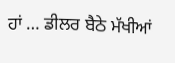ਹਾਂ … ਡੀਲਰ ਬੈਠੇ ਮੱਖੀਆਂ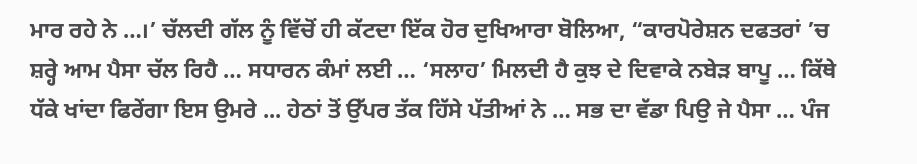ਮਾਰ ਰਹੇ ਨੇ …।’ ਚੱਲਦੀ ਗੱਲ ਨੂੰ ਵਿੱਚੋਂ ਹੀ ਕੱਟਦਾ ਇੱਕ ਹੋਰ ਦੁਖਿਆਰਾ ਬੋਲਿਆ, “ਕਾਰਪੋਰੇਸ਼ਨ ਦਫਤਰਾਂ ’ਚ ਸ਼ਰ੍ਹੇ ਆਮ ਪੈਸਾ ਚੱਲ ਰਿਹੈ … ਸਧਾਰਨ ਕੰਮਾਂ ਲਈ … ‘ਸਲਾਹ’ ਮਿਲਦੀ ਹੈ ਕੁਝ ਦੇ ਦਿਵਾਕੇ ਨਬੇੜ ਬਾਪੂ … ਕਿੱਥੇ ਧੱਕੇ ਖਾਂਦਾ ਫਿਰੇਂਗਾ ਇਸ ਉਮਰੇ ... ਹੇਠਾਂ ਤੋਂ ਉੱਪਰ ਤੱਕ ਹਿੱਸੇ ਪੱਤੀਆਂ ਨੇ … ਸਭ ਦਾ ਵੱਡਾ ਪਿਉ ਜੇ ਪੈਸਾ … ਪੰਜ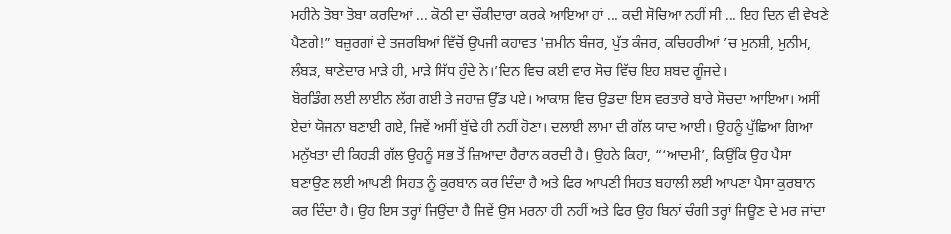ਮਹੀਨੇ ਤੋਬਾ ਤੋਬਾ ਕਰਦਿਆਂ ... ਕੋਠੀ ਦਾ ਚੌਕੀਦਾਰਾ ਕਰਕੇ ਆਇਆ ਹਾਂ ... ਕਦੀ ਸੋਚਿਆ ਨਹੀਂ ਸੀ ... ਇਹ ਦਿਨ ਵੀ ਵੇਖਣੇ ਪੈਣਗੇ!” ਬਜ਼ੁਰਗਾਂ ਦੇ ਤਜਰਬਿਆਂ ਵਿੱਚੋਂ ਉਪਜੀ ਕਹਾਵਤ 'ਜ਼ਮੀਨ ਬੰਜਰ, ਪੁੱਤ ਕੰਜਰ, ਕਚਿਹਰੀਆਂ ’ਚ ਮੁਨਸ਼ੀ, ਮੁਨੀਮ, ਲੰਬੜ, ਥਾਣੇਦਾਰ ਮਾੜੇ ਹੀ, ਮਾੜੇ ਸਿੱਧ ਹੁੰਦੇ ਨੇ।’ਦਿਨ ਵਿਚ ਕਈ ਵਾਰ ਸੋਚ ਵਿੱਚ ਇਹ ਸ਼ਬਦ ਗੂੰਜਦੇ।
ਬੋਰਡਿੰਗ ਲਈ ਲਾਈਨ ਲੱਗ ਗਈ ਤੇ ਜਹਾਜ਼ ਉੱਡ ਪਏ। ਆਕਾਸ਼ ਵਿਚ ਉਡਦਾ ਇਸ ਵਰਤਾਰੇ ਬਾਰੇ ਸੋਚਦਾ ਆਇਆ। ਅਸੀਂ ਏਦਾਂ ਯੋਜਨਾ ਬਣਾਈ ਗਏ, ਜਿਵੇਂ ਅਸੀਂ ਬੁੱਢੇ ਹੀ ਨਹੀਂ ਹੋਣਾ। ਦਲਾਈ ਲਾਮਾ ਦੀ ਗੱਲ ਯਾਦ ਆਈ। ਉਹਨੂੰ ਪੁੱਛਿਆ ਗਿਆ ਮਨੁੱਖਤਾ ਦੀ ਕਿਹੜੀ ਗੱਲ ਉਹਨੂੰ ਸਭ ਤੋਂ ਜ਼ਿਆਦਾ ਹੈਰਾਨ ਕਰਦੀ ਹੈ। ਉਹਨੇ ਕਿਹਾ, “‘ਆਦਮੀ’, ਕਿਉਂਕਿ ਉਹ ਪੈਸਾ ਬਣਾਉਣ ਲਈ ਆਪਣੀ ਸਿਹਤ ਨੂੰ ਕੁਰਬਾਨ ਕਰ ਦਿੰਦਾ ਹੈ ਅਤੇ ਫਿਰ ਆਪਣੀ ਸਿਹਤ ਬਹਾਲੀ ਲਈ ਆਪਣਾ ਪੈਸਾ ਕੁਰਬਾਨ ਕਰ ਦਿੰਦਾ ਹੈ। ਉਹ ਇਸ ਤਰ੍ਹਾਂ ਜਿਉਂਦਾ ਹੈ ਜਿਵੇਂ ਉਸ ਮਰਨਾ ਹੀ ਨਹੀਂ ਅਤੇ ਫਿਰ ਉਹ ਬਿਨਾਂ ਚੰਗੀ ਤਰ੍ਹਾਂ ਜਿਊਣ ਦੇ ਮਰ ਜਾਂਦਾ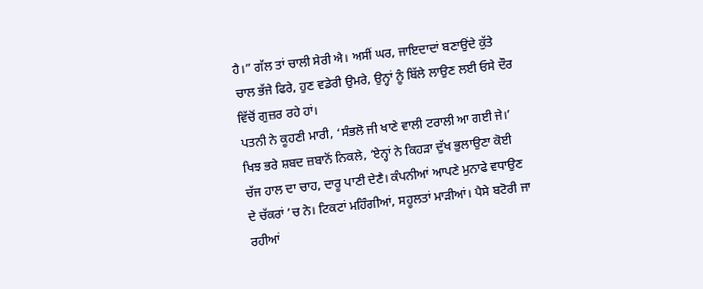ਹੈ।” ਗੱਲ ਤਾਂ ਚਾਲੀ ਸੇਰੀ ਐ। ਅਸੀਂ ਘਰ, ਜਾਇਦਾਦਾਂ ਬਣਾਉਂਦੇ ਕੁੱਤੇ ਚਾਲ ਭੱਜੇ ਫਿਰੇ, ਹੁਣ ਵਡੇਰੀ ਉਮਰੇ, ਉਨ੍ਹਾਂ ਨੂੰ ਬਿੱਲੇ ਲਾਉਣ ਲਈ ਓਸੇ ਦੌਰ ਵਿੱਚੋਂ ਗੁਜ਼ਰ ਰਹੇ ਹਾਂ।
ਪਤਨੀ ਨੇ ਕੂਹਣੀ ਮਾਰੀ, ‘ਸੰਭਲੋ ਜੀ ਖਾਣੇ ਵਾਲੀ ਟਰਾਲੀ ਆ ਗਈ ਜੇ।’ ਖਿਝ ਭਰੇ ਸ਼ਬਦ ਜ਼ਬਾਨੋਂ ਨਿਕਲੇ, ‘ਏਨ੍ਹਾਂ ਨੇ ਕਿਹੜਾ ਦੁੱਖ ਭੁਲਾਉਣਾ ਕੋਈ ਚੱਜ ਹਾਲ ਦਾ ਚਾਹ, ਦਾਰੂ ਪਾਣੀ ਦੇਣੈ। ਕੰਪਨੀਆਂ ਆਪਣੇ ਮੁਨਾਫੇ ਵਧਾਉਣ ਦੇ ਚੱਕਰਾਂ ’ਚ ਨੇ। ਟਿਕਟਾਂ ਮਹਿੰਗੀਆਂ, ਸਹੂਲਤਾਂ ਮਾੜੀਆਂ। ਪੈਸੇ ਬਟੋਰੀ ਜਾ ਰਹੀਆਂ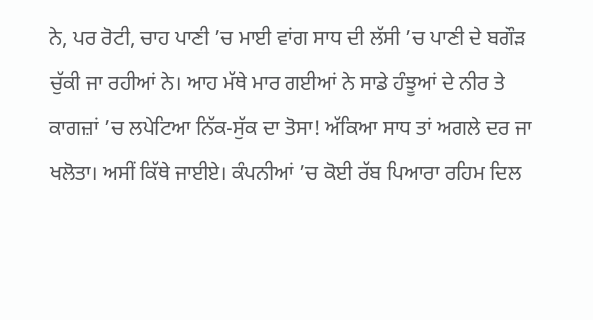ਨੇ, ਪਰ ਰੋਟੀ, ਚਾਹ ਪਾਣੀ ’ਚ ਮਾਈ ਵਾਂਗ ਸਾਧ ਦੀ ਲੱਸੀ ’ਚ ਪਾਣੀ ਦੇ ਬਗੌੜ ਚੁੱਕੀ ਜਾ ਰਹੀਆਂ ਨੇ। ਆਹ ਮੱਥੇ ਮਾਰ ਗਈਆਂ ਨੇ ਸਾਡੇ ਹੰਝੂਆਂ ਦੇ ਨੀਰ ਤੇ ਕਾਗਜ਼ਾਂ ’ਚ ਲਪੇਟਿਆ ਨਿੱਕ-ਸੁੱਕ ਦਾ ਤੋਸਾ! ਅੱਕਿਆ ਸਾਧ ਤਾਂ ਅਗਲੇ ਦਰ ਜਾ ਖਲੋਤਾ। ਅਸੀਂ ਕਿੱਥੇ ਜਾਈਏ। ਕੰਪਨੀਆਂ ’ਚ ਕੋਈ ਰੱਬ ਪਿਆਰਾ ਰਹਿਮ ਦਿਲ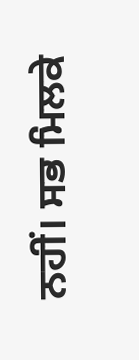ਨਹੀਂ। ਸਭ ਮਿਲਕੇ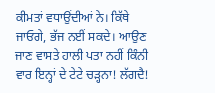ਕੀਮਤਾਂ ਵਧਾਉਂਦੀਆਂ ਨੇ। ਕਿੱਥੇ ਜਾਓਗੇ, ਭੱਜ ਨਈਂ ਸਕਦੇ। ਆਉਣ ਜਾਣ ਵਾਸਤੇ ਹਾਲੀ ਪਤਾ ਨਹੀਂ ਕਿੰਨੀ ਵਾਰ ਇਨ੍ਹਾਂ ਦੇ ਟੇਟੇ ਚੜ੍ਹਨਾ! ਲੱਗਦੈ!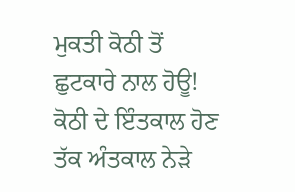ਮੁਕਤੀ ਕੋਠੀ ਤੋਂ ਛੁਟਕਾਰੇ ਨਾਲ ਹੋਊ! ਕੋਠੀ ਦੇ ਇੰਤਕਾਲ ਹੋਣ ਤੱਕ ਅੰਤਕਾਲ ਨੇੜੇ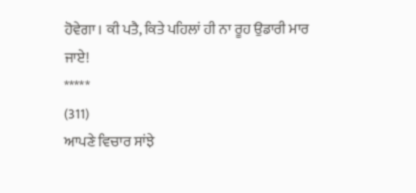ਹੋਵੇਗਾ। ਕੀ ਪਤੈ, ਕਿਤੇ ਪਹਿਲਾਂ ਹੀ ਨਾ ਰੂਹ ਉਡਾਰੀ ਮਾਰ ਜਾਏ!
*****
(311)
ਆਪਣੇ ਵਿਚਾਰ ਸਾਂਝੇ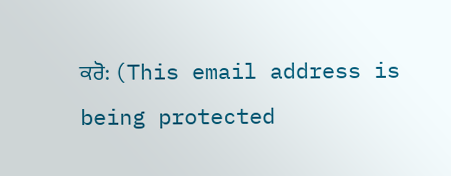ਕਰੋ: (This email address is being protected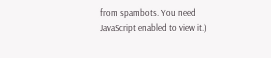from spambots. You need JavaScript enabled to view it.)